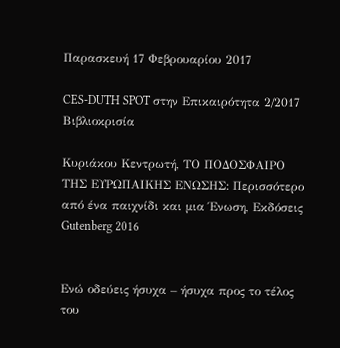Παρασκευή 17 Φεβρουαρίου 2017

CES-DUTH SPOT στην Επικαιρότητα 2/2017
Βιβλιοκρισία

Κυριάκου Κεντρωτή, ΤΟ ΠΟΔΟΣΦΑΙΡΟ ΤΗΣ ΕΥΡΩΠΑΙΚΗΣ ΕΝΩΣΗΣ: Περισσότερο από ένα παιχνίδι και μια Ένωση, Εκδόσεις Gutenberg 2016


Ενώ οδεύεις ήσυχα – ήσυχα προς το τέλος του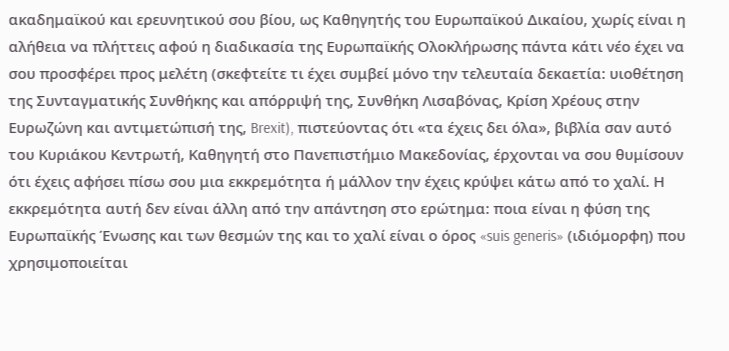ακαδημαϊκού και ερευνητικού σου βίου, ως Καθηγητής του Ευρωπαϊκού Δικαίου, χωρίς είναι η αλήθεια να πλήττεις αφού η διαδικασία της Ευρωπαϊκής Ολοκλήρωσης πάντα κάτι νέο έχει να σου προσφέρει προς μελέτη (σκεφτείτε τι έχει συμβεί μόνο την τελευταία δεκαετία: υιοθέτηση της Συνταγματικής Συνθήκης και απόρριψή της, Συνθήκη Λισαβόνας, Κρίση Χρέους στην Ευρωζώνη και αντιμετώπισή της, Brexit), πιστεύοντας ότι «τα έχεις δει όλα», βιβλία σαν αυτό του Κυριάκου Κεντρωτή, Καθηγητή στο Πανεπιστήμιο Μακεδονίας, έρχονται να σου θυμίσουν ότι έχεις αφήσει πίσω σου μια εκκρεμότητα ή μάλλον την έχεις κρύψει κάτω από το χαλί. Η εκκρεμότητα αυτή δεν είναι άλλη από την απάντηση στο ερώτημα: ποια είναι η φύση της Ευρωπαϊκής Ένωσης και των θεσμών της και το χαλί είναι ο όρος «suis generis» (ιδιόμορφη) που χρησιμοποιείται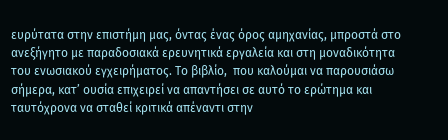ευρύτατα στην επιστήμη μας, όντας ένας όρος αμηχανίας, μπροστά στο ανεξήγητο με παραδοσιακά ερευνητικά εργαλεία και στη μοναδικότητα του ενωσιακού εγχειρήματος. Το βιβλίο,  που καλούμαι να παρουσιάσω σήμερα, κατ’ ουσία επιχειρεί να απαντήσει σε αυτό το ερώτημα και ταυτόχρονα να σταθεί κριτικά απέναντι στην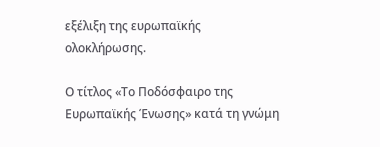εξέλιξη της ευρωπαϊκής ολοκλήρωσης.

Ο τίτλος «Το Ποδόσφαιρο της Ευρωπαϊκής Ένωσης» κατά τη γνώμη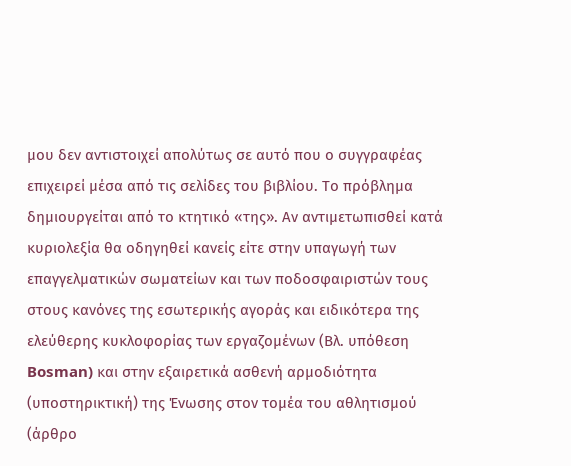μου δεν αντιστοιχεί απολύτως σε αυτό που ο συγγραφέας επιχειρεί μέσα από τις σελίδες του βιβλίου. Το πρόβλημα δημιουργείται από το κτητικό «της». Αν αντιμετωπισθεί κατά κυριολεξία θα οδηγηθεί κανείς είτε στην υπαγωγή των επαγγελματικών σωματείων και των ποδοσφαιριστών τους στους κανόνες της εσωτερικής αγοράς και ειδικότερα της ελεύθερης κυκλοφορίας των εργαζομένων (Βλ. υπόθεση Bosman) και στην εξαιρετικά ασθενή αρμοδιότητα (υποστηρικτική) της Ένωσης στον τομέα του αθλητισμού (άρθρο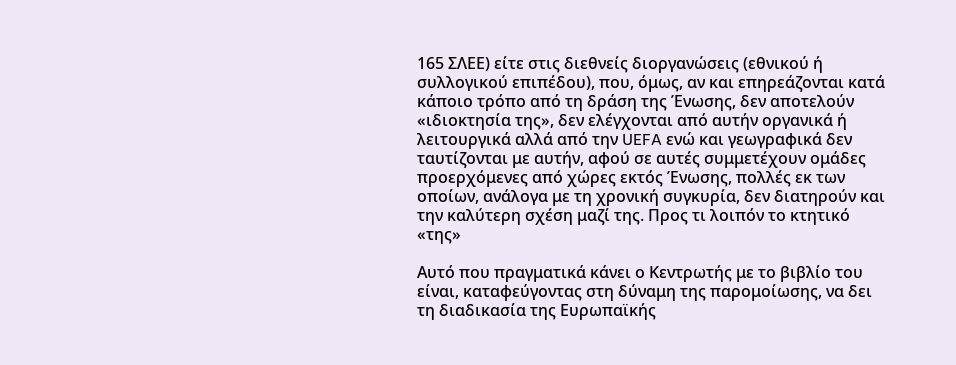165 ΣΛΕΕ) είτε στις διεθνείς διοργανώσεις (εθνικού ή συλλογικού επιπέδου), που, όμως, αν και επηρεάζονται κατά κάποιο τρόπο από τη δράση της Ένωσης, δεν αποτελούν «ιδιοκτησία της», δεν ελέγχονται από αυτήν οργανικά ή λειτουργικά αλλά από την UEFA ενώ και γεωγραφικά δεν ταυτίζονται με αυτήν, αφού σε αυτές συμμετέχουν ομάδες προερχόμενες από χώρες εκτός Ένωσης, πολλές εκ των οποίων, ανάλογα με τη χρονική συγκυρία, δεν διατηρούν και την καλύτερη σχέση μαζί της. Προς τι λοιπόν το κτητικό «της»

Αυτό που πραγματικά κάνει ο Κεντρωτής με το βιβλίο του είναι, καταφεύγοντας στη δύναμη της παρομοίωσης, να δει τη διαδικασία της Ευρωπαϊκής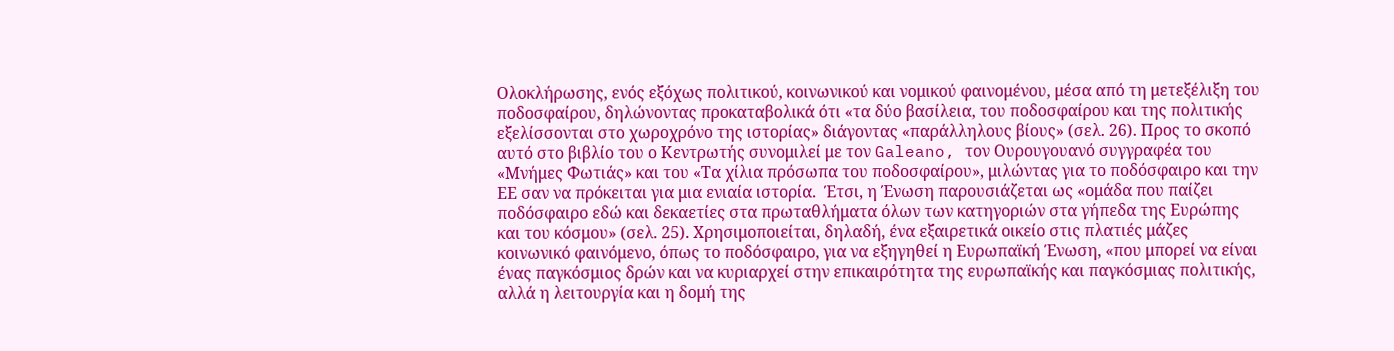Ολοκλήρωσης, ενός εξόχως πολιτικού, κοινωνικού και νομικού φαινομένου, μέσα από τη μετεξέλιξη του ποδοσφαίρου, δηλώνοντας προκαταβολικά ότι «τα δύο βασίλεια, του ποδοσφαίρου και της πολιτικής εξελίσσονται στο χωροχρόνο της ιστορίας» διάγοντας «παράλληλους βίους» (σελ. 26). Προς το σκοπό αυτό στο βιβλίο του ο Κεντρωτής συνομιλεί με τον Galeano, τον Ουρουγουανό συγγραφέα του «Μνήμες Φωτιάς» και του «Τα χίλια πρόσωπα του ποδοσφαίρου», μιλώντας για το ποδόσφαιρο και την ΕΕ σαν να πρόκειται για μια ενιαία ιστορία.  Έτσι, η Ένωση παρουσιάζεται ως «ομάδα που παίζει ποδόσφαιρο εδώ και δεκαετίες στα πρωταθλήματα όλων των κατηγοριών στα γήπεδα της Ευρώπης και του κόσμου» (σελ. 25). Χρησιμοποιείται, δηλαδή, ένα εξαιρετικά οικείο στις πλατιές μάζες κοινωνικό φαινόμενο, όπως το ποδόσφαιρο, για να εξηγηθεί η Ευρωπαϊκή Ένωση, «που μπορεί να είναι ένας παγκόσμιος δρών και να κυριαρχεί στην επικαιρότητα της ευρωπαϊκής και παγκόσμιας πολιτικής, αλλά η λειτουργία και η δομή της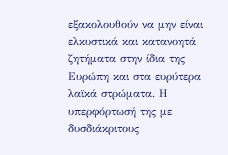εξακολουθούν να μην είναι ελκυστικά και κατανοητά ζητήματα στην ίδια της Ευρώπη και στα ευρύτερα λαϊκά στρώματα. Η υπερφόρτωσή της με δυσδιάκριτους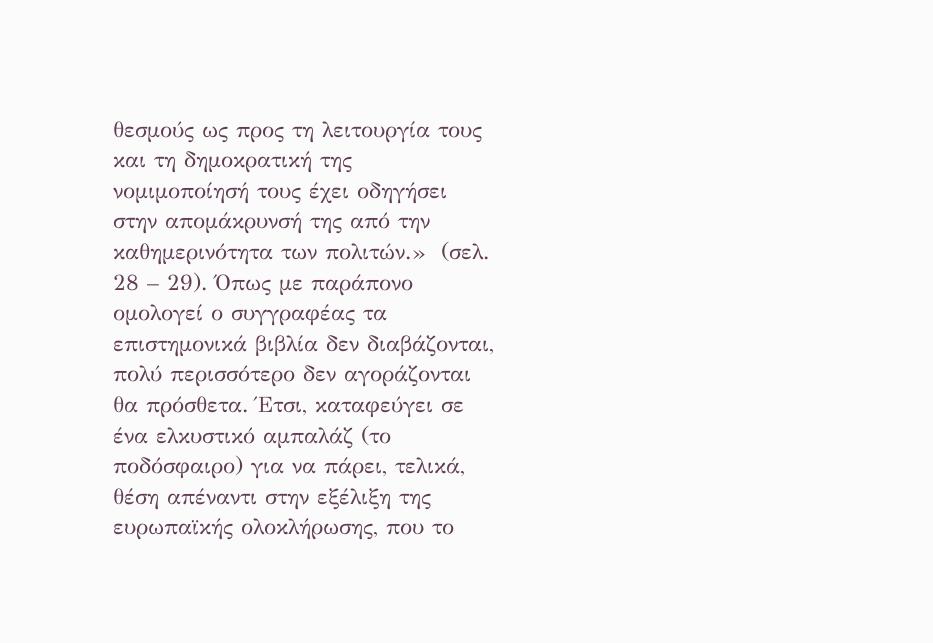θεσμούς ως προς τη λειτουργία τους και τη δημοκρατική της νομιμοποίησή τους έχει οδηγήσει στην απομάκρυνσή της από την καθημερινότητα των πολιτών.»  (σελ. 28 – 29). Όπως με παράπονο ομολογεί ο συγγραφέας τα επιστημονικά βιβλία δεν διαβάζονται, πολύ περισσότερο δεν αγοράζονται θα πρόσθετα. Έτσι, καταφεύγει σε ένα ελκυστικό αμπαλάζ (το ποδόσφαιρο) για να πάρει, τελικά, θέση απέναντι στην εξέλιξη της ευρωπαϊκής ολοκλήρωσης, που το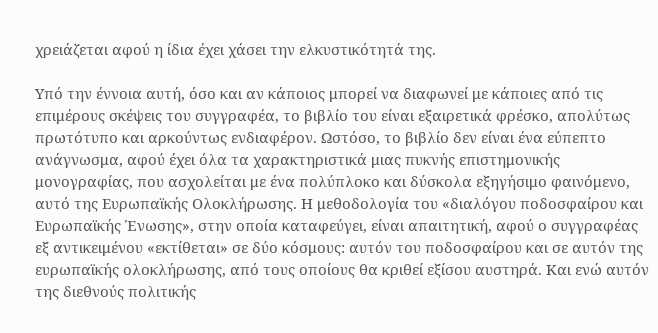χρειάζεται αφού η ίδια έχει χάσει την ελκυστικότητά της.

Υπό την έννοια αυτή, όσο και αν κάποιος μπορεί να διαφωνεί με κάποιες από τις επιμέρους σκέψεις του συγγραφέα, το βιβλίο του είναι εξαιρετικά φρέσκο, απολύτως πρωτότυπο και αρκούντως ενδιαφέρον. Ωστόσο, το βιβλίο δεν είναι ένα εύπεπτο ανάγνωσμα, αφού έχει όλα τα χαρακτηριστικά μιας πυκνής επιστημονικής μονογραφίας, που ασχολείται με ένα πολύπλοκο και δύσκολα εξηγήσιμο φαινόμενο, αυτό της Ευρωπαϊκής Ολοκλήρωσης. Η μεθοδολογία του «διαλόγου ποδοσφαίρου και Ευρωπαϊκής Ένωσης», στην οποία καταφεύγει, είναι απαιτητική, αφού ο συγγραφέας εξ αντικειμένου «εκτίθεται» σε δύο κόσμους: αυτόν του ποδοσφαίρου και σε αυτόν της ευρωπαϊκής ολοκλήρωσης, από τους οποίους θα κριθεί εξίσου αυστηρά. Και ενώ αυτόν της διεθνούς πολιτικής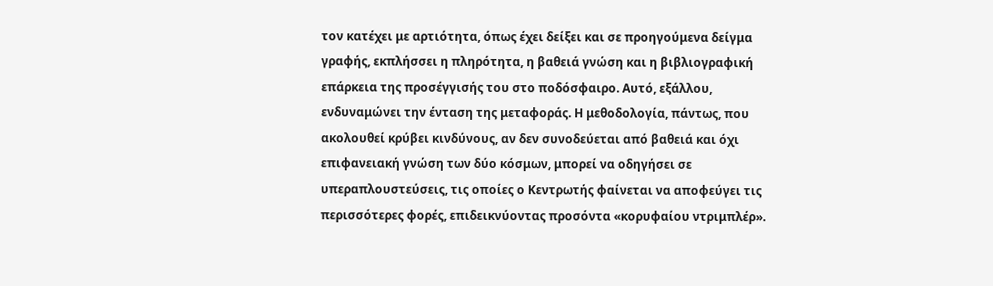τον κατέχει με αρτιότητα, όπως έχει δείξει και σε προηγούμενα δείγμα γραφής, εκπλήσσει η πληρότητα, η βαθειά γνώση και η βιβλιογραφική επάρκεια της προσέγγισής του στο ποδόσφαιρο. Αυτό, εξάλλου, ενδυναμώνει την ένταση της μεταφοράς. Η μεθοδολογία, πάντως, που ακολουθεί κρύβει κινδύνους, αν δεν συνοδεύεται από βαθειά και όχι επιφανειακή γνώση των δύο κόσμων, μπορεί να οδηγήσει σε υπεραπλουστεύσεις, τις οποίες ο Κεντρωτής φαίνεται να αποφεύγει τις περισσότερες φορές, επιδεικνύοντας προσόντα «κορυφαίου ντριμπλέρ».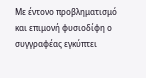Με έντονο προβληματισμό και επιμονή φυσιοδίφη ο συγγραφέας εγκύπτει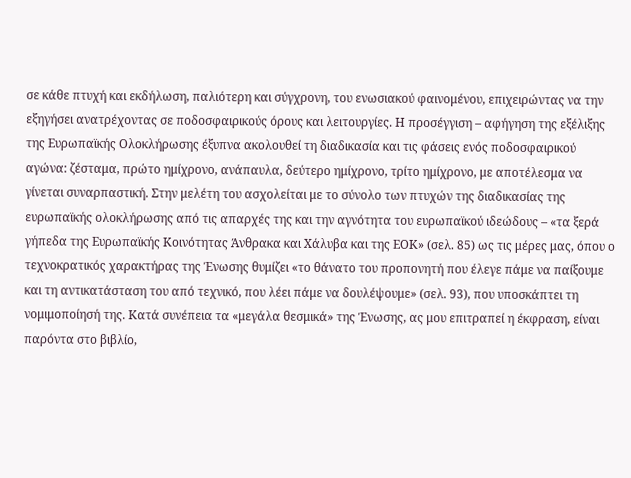σε κάθε πτυχή και εκδήλωση, παλιότερη και σύγχρονη, του ενωσιακού φαινομένου, επιχειρώντας να την εξηγήσει ανατρέχοντας σε ποδοσφαιρικούς όρους και λειτουργίες. Η προσέγγιση – αφήγηση της εξέλιξης της Ευρωπαϊκής Ολοκλήρωσης έξυπνα ακολουθεί τη διαδικασία και τις φάσεις ενός ποδοσφαιρικού αγώνα: ζέσταμα, πρώτο ημίχρονο, ανάπαυλα, δεύτερο ημίχρονο, τρίτο ημίχρονο, με αποτέλεσμα να γίνεται συναρπαστική. Στην μελέτη του ασχολείται με το σύνολο των πτυχών της διαδικασίας της ευρωπαϊκής ολοκλήρωσης από τις απαρχές της και την αγνότητα του ευρωπαϊκού ιδεώδους – «τα ξερά γήπεδα της Ευρωπαϊκής Κοινότητας Άνθρακα και Χάλυβα και της ΕΟΚ» (σελ. 85) ως τις μέρες μας, όπου ο τεχνοκρατικός χαρακτήρας της Ένωσης θυμίζει «το θάνατο του προπονητή που έλεγε πάμε να παίξουμε και τη αντικατάσταση του από τεχνικό, που λέει πάμε να δουλέψουμε» (σελ. 93), που υποσκάπτει τη νομιμοποίησή της. Κατά συνέπεια τα «μεγάλα θεσμικά» της Ένωσης, ας μου επιτραπεί η έκφραση, είναι παρόντα στο βιβλίο,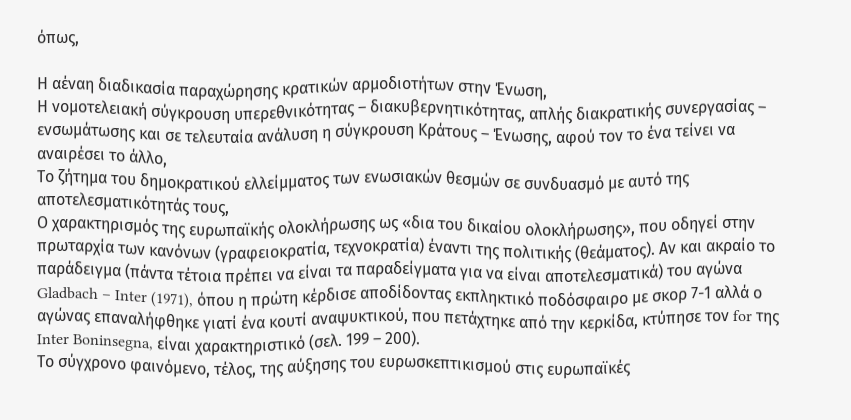όπως,

Η αέναη διαδικασία παραχώρησης κρατικών αρμοδιοτήτων στην Ένωση,
Η νομοτελειακή σύγκρουση υπερεθνικότητας – διακυβερνητικότητας, απλής διακρατικής συνεργασίας – ενσωμάτωσης και σε τελευταία ανάλυση η σύγκρουση Κράτους – Ένωσης, αφού τον το ένα τείνει να αναιρέσει το άλλο,
Το ζήτημα του δημοκρατικού ελλείμματος των ενωσιακών θεσμών σε συνδυασμό με αυτό της αποτελεσματικότητάς τους,
Ο χαρακτηρισμός της ευρωπαϊκής ολοκλήρωσης ως «δια του δικαίου ολοκλήρωσης», που οδηγεί στην πρωταρχία των κανόνων (γραφειοκρατία, τεχνοκρατία) έναντι της πολιτικής (θεάματος). Αν και ακραίο το παράδειγμα (πάντα τέτοια πρέπει να είναι τα παραδείγματα για να είναι αποτελεσματικά) του αγώνα Gladbach – Inter (1971), όπου η πρώτη κέρδισε αποδίδοντας εκπληκτικό ποδόσφαιρο με σκορ 7-1 αλλά ο αγώνας επαναλήφθηκε γιατί ένα κουτί αναψυκτικού, που πετάχτηκε από την κερκίδα, κτύπησε τον for της Inter Boninsegna, είναι χαρακτηριστικό (σελ. 199 – 200).
Το σύγχρονο φαινόμενο, τέλος, της αύξησης του ευρωσκεπτικισμού στις ευρωπαϊκές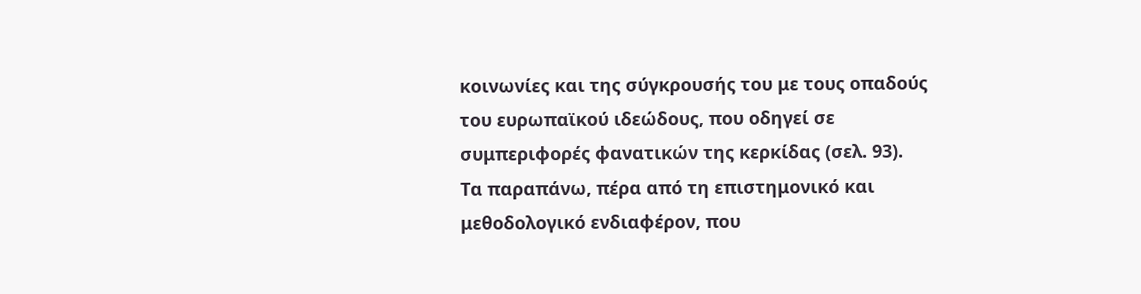κοινωνίες και της σύγκρουσής του με τους οπαδούς του ευρωπαϊκού ιδεώδους, που οδηγεί σε συμπεριφορές φανατικών της κερκίδας (σελ. 93).
Τα παραπάνω, πέρα από τη επιστημονικό και μεθοδολογικό ενδιαφέρον, που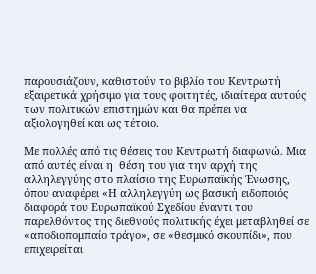παρουσιάζουν, καθιστούν το βιβλίο του Κεντρωτή εξαιρετικά χρήσιμο για τους φοιτητές, ιδιαίτερα αυτούς των πολιτικών επιστημών και θα πρέπει να αξιολογηθεί και ως τέτοιο.

Με πολλές από τις θέσεις του Κεντρωτή διαφωνώ. Μια από αυτές είναι η  θέση του για την αρχή της αλληλεγγύης στο πλαίσιο της Ευρωπαϊκής Ένωσης, όπου αναφέρει «Η αλληλεγγύη ως βασική ειδοποιός διαφορά του Ευρωπαϊκού Σχεδίου έναντι του παρελθόντος της διεθνούς πολιτικής έχει μεταβληθεί σε «αποδιοπομπαίο τράγο», σε «θεσμικό σκουπίδι», που επιχειρείται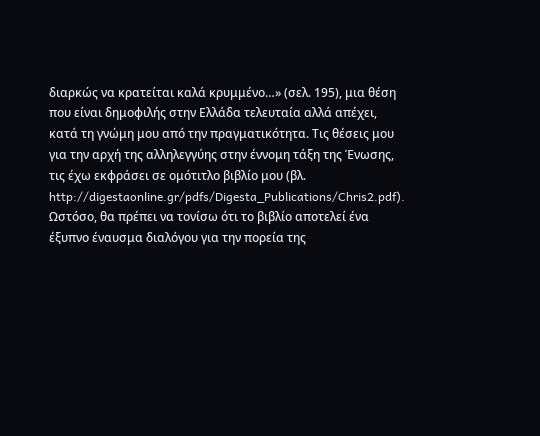διαρκώς να κρατείται καλά κρυμμένο…» (σελ. 195), μια θέση που είναι δημοφιλής στην Ελλάδα τελευταία αλλά απέχει, κατά τη γνώμη μου από την πραγματικότητα. Τις θέσεις μου για την αρχή της αλληλεγγύης στην έννομη τάξη της Ένωσης, τις έχω εκφράσει σε ομότιτλο βιβλίο μου (βλ. http://digestaonline.gr/pdfs/Digesta_Publications/Chris2.pdf). Ωστόσο, θα πρέπει να τονίσω ότι το βιβλίο αποτελεί ένα έξυπνο έναυσμα διαλόγου για την πορεία της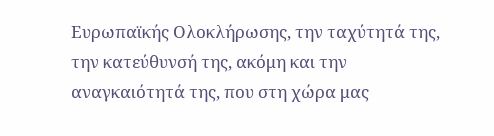Ευρωπαϊκής Ολοκλήρωσης, την ταχύτητά της, την κατεύθυνσή της, ακόμη και την αναγκαιότητά της, που στη χώρα μας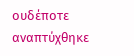ουδέποτε αναπτύχθηκε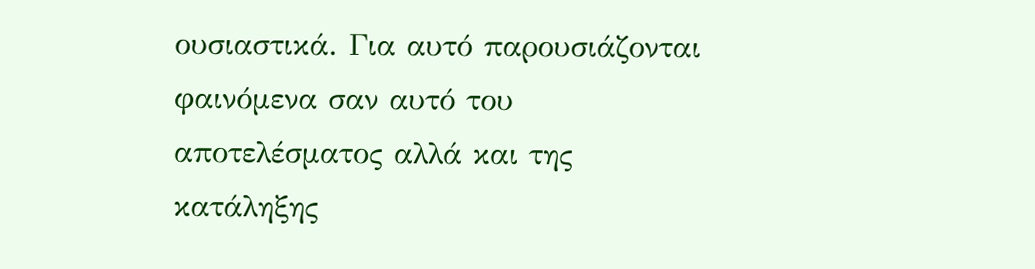ουσιαστικά. Για αυτό παρουσιάζονται φαινόμενα σαν αυτό του αποτελέσματος αλλά και της κατάληξης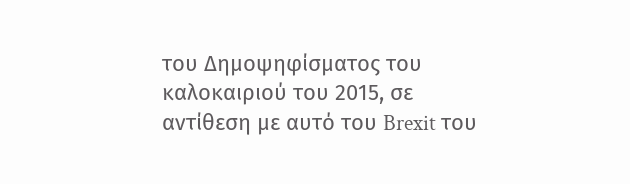του Δημοψηφίσματος του καλοκαιριού του 2015, σε αντίθεση με αυτό του Brexit του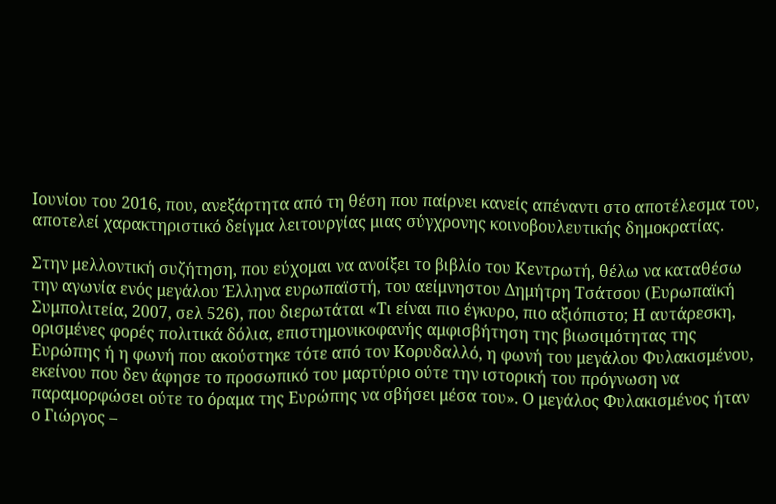Ιουνίου του 2016, που, ανεξάρτητα από τη θέση που παίρνει κανείς απέναντι στο αποτέλεσμα του, αποτελεί χαρακτηριστικό δείγμα λειτουργίας μιας σύγχρονης κοινοβουλευτικής δημοκρατίας.

Στην μελλοντική συζήτηση, που εύχομαι να ανοίξει το βιβλίο του Κεντρωτή, θέλω να καταθέσω την αγωνία ενός μεγάλου Έλληνα ευρωπαϊστή, του αείμνηστου Δημήτρη Τσάτσου (Ευρωπαϊκή Συμπολιτεία, 2007, σελ 526), που διερωτάται «Τι είναι πιο έγκυρο, πιο αξιόπιστο; Η αυτάρεσκη, ορισμένες φορές πολιτικά δόλια, επιστημονικοφανής αμφισβήτηση της βιωσιμότητας της Ευρώπης ή η φωνή που ακούστηκε τότε από τον Κορυδαλλό, η φωνή του μεγάλου Φυλακισμένου, εκείνου που δεν άφησε το προσωπικό του μαρτύριο ούτε την ιστορική του πρόγνωση να παραμορφώσει ούτε το όραμα της Ευρώπης να σβήσει μέσα του». Ο μεγάλος Φυλακισμένος ήταν ο Γιώργος –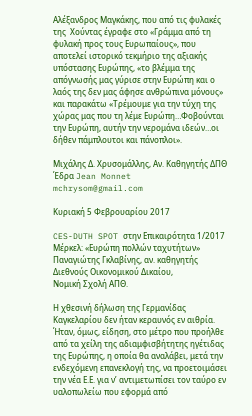Αλέξανδρος Μαγκάκης, που από τις φυλακές της  Χούντας έγραφε στο «Γράμμα από τη φυλακή προς τους Ευρωπαίους», που αποτελεί ιστορικό τεκμήριο της αξιακής υπόστασης Ευρώπης, «το βλέμμα της απόγνωσής μας γύρισε στην Ευρώπη και ο λαός της δεν μας άφησε ανθρώπινα μόνους» και παρακάτω «Τρέμουμε για την τύχη της χώρας μας που τη λέμε Ευρώπη…Φοβούνται την Ευρώπη, αυτήν την νερομάνα ιδεών…οι δήθεν πάμπλουτοι και πάνοπλοι».

Μιχάλης Δ. Χρυσομάλλης, Αν. Καθηγητής ΔΠΘ
Έδρα Jean Monnet
mchrysom@gmail.com

Κυριακή 5 Φεβρουαρίου 2017

CES-DUTH SPOT στην Επικαιρότητα 1/2017
Μέρκελ: «Ευρώπη πολλών ταχυτήτων»
Παναγιώτης Γκλαβίνης, αν. καθηγητής Διεθνούς Οικονομικού Δικαίου,
Νομική Σχολή ΑΠΘ.

Η χθεσινή δήλωση της Γερμανίδας Καγκελαρίου δεν ήταν κεραυνός εν αιθρία. Ήταν, όμως, είδηση, στο μέτρο που προήλθε από τα χείλη της αδιαμφισβήτητης ηγέτιδας της Ευρώπης, η οποία θα αναλάβει, μετά την ενδεχόμενη επανεκλογή της, να προετοιμάσει την νέα Ε.Ε. για ν’ αντιμετωπίσει τον ταύρο εν υαλοπωλείω που εφορμά από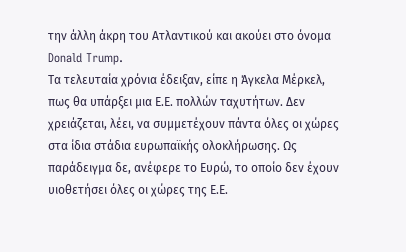την άλλη άκρη του Ατλαντικού και ακούει στο όνομα Donald Trump.
Τα τελευταία χρόνια έδειξαν, είπε η Άγκελα Μέρκελ,  πως θα υπάρξει μια Ε.Ε. πολλών ταχυτήτων. Δεν χρειάζεται, λέει, να συμμετέχουν πάντα όλες οι χώρες στα ίδια στάδια ευρωπαϊκής ολοκλήρωσης. Ως παράδειγμα δε, ανέφερε το Ευρώ, το οποίο δεν έχουν υιοθετήσει όλες οι χώρες της Ε.Ε.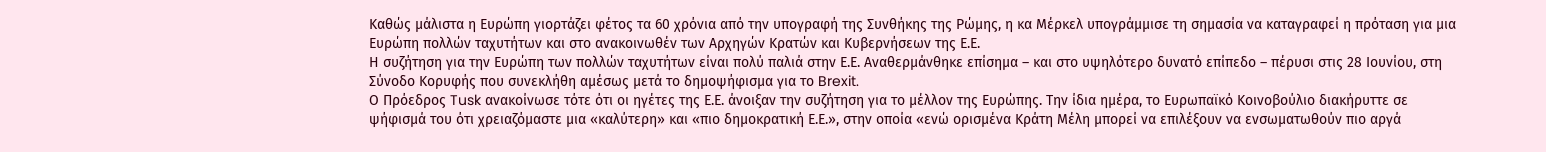Καθώς μάλιστα η Ευρώπη γιορτάζει φέτος τα 60 χρόνια από την υπογραφή της Συνθήκης της Ρώμης, η κα Μέρκελ υπογράμμισε τη σημασία να καταγραφεί η πρόταση για μια Ευρώπη πολλών ταχυτήτων και στο ανακοινωθέν των Αρχηγών Κρατών και Κυβερνήσεων της Ε.Ε.
Η συζήτηση για την Ευρώπη των πολλών ταχυτήτων είναι πολύ παλιά στην Ε.Ε. Αναθερμάνθηκε επίσημα – και στο υψηλότερο δυνατό επίπεδο – πέρυσι στις 28 Ιουνίου, στη Σύνοδο Κορυφής που συνεκλήθη αμέσως μετά το δημοψήφισμα για το Brexit.
Ο Πρόεδρος Tusk ανακοίνωσε τότε ότι οι ηγέτες της Ε.Ε. άνοιξαν την συζήτηση για το μέλλον της Ευρώπης. Την ίδια ημέρα, το Ευρωπαϊκό Κοινοβούλιο διακήρυττε σε ψήφισμά του ότι χρειαζόμαστε μια «καλύτερη» και «πιο δημοκρατική Ε.Ε.», στην οποία «ενώ ορισμένα Κράτη Μέλη μπορεί να επιλέξουν να ενσωματωθούν πιο αργά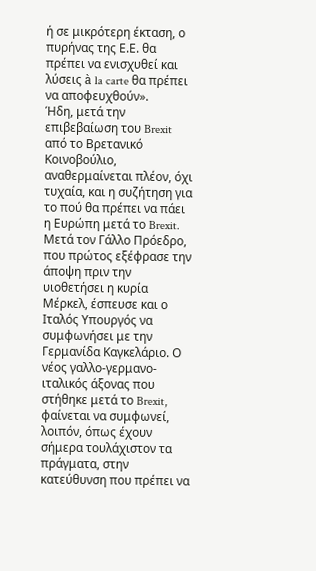ή σε μικρότερη έκταση, ο πυρήνας της Ε.Ε. θα πρέπει να ενισχυθεί και λύσεις à la carte θα πρέπει να αποφευχθούν».
Ήδη, μετά την επιβεβαίωση του Brexit από το Βρετανικό Κοινοβούλιο, αναθερμαίνεται πλέον, όχι τυχαία, και η συζήτηση για το πού θα πρέπει να πάει η Ευρώπη μετά το Brexit. Μετά τον Γάλλο Πρόεδρο, που πρώτος εξέφρασε την άποψη πριν την υιοθετήσει η κυρία Μέρκελ, έσπευσε και ο Ιταλός Υπουργός να συμφωνήσει με την Γερμανίδα Καγκελάριο. Ο νέος γαλλο-γερμανο-ιταλικός άξονας που στήθηκε μετά το Brexit, φαίνεται να συμφωνεί, λοιπόν, όπως έχουν σήμερα τουλάχιστον τα πράγματα, στην κατεύθυνση που πρέπει να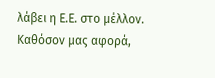λάβει η Ε.Ε. στο μέλλον.
Καθόσον μας αφορά,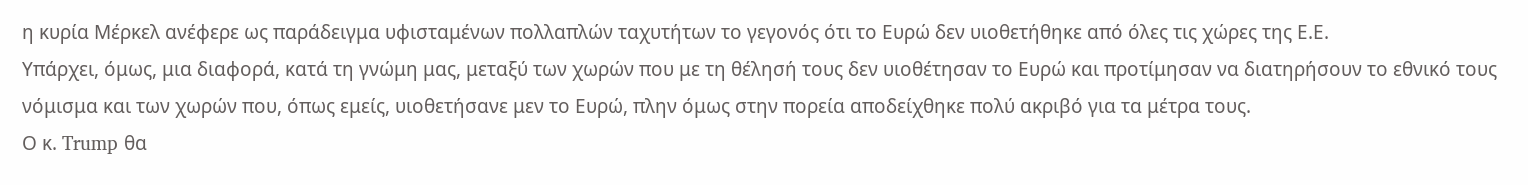η κυρία Μέρκελ ανέφερε ως παράδειγμα υφισταμένων πολλαπλών ταχυτήτων το γεγονός ότι το Ευρώ δεν υιοθετήθηκε από όλες τις χώρες της Ε.Ε.
Υπάρχει, όμως, μια διαφορά, κατά τη γνώμη μας, μεταξύ των χωρών που με τη θέλησή τους δεν υιοθέτησαν το Ευρώ και προτίμησαν να διατηρήσουν το εθνικό τους νόμισμα και των χωρών που, όπως εμείς, υιοθετήσανε μεν το Ευρώ, πλην όμως στην πορεία αποδείχθηκε πολύ ακριβό για τα μέτρα τους.
Ο κ. Trump θα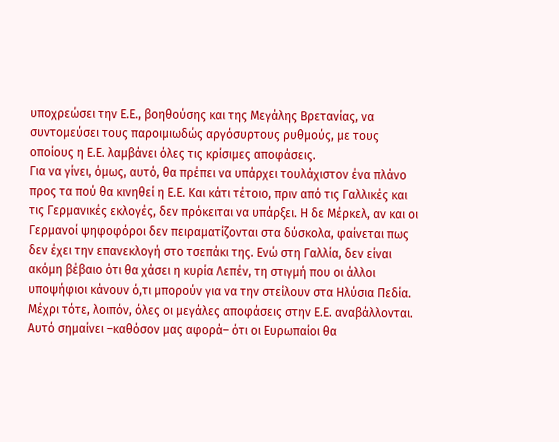υποχρεώσει την Ε.Ε., βοηθούσης και της Μεγάλης Βρετανίας, να συντομεύσει τους παροιμιωδώς αργόσυρτους ρυθμούς, με τους οποίους η Ε.Ε. λαμβάνει όλες τις κρίσιμες αποφάσεις.
Για να γίνει, όμως, αυτό, θα πρέπει να υπάρχει τουλάχιστον ένα πλάνο προς τα πού θα κινηθεί η Ε.Ε. Και κάτι τέτοιο, πριν από τις Γαλλικές και τις Γερμανικές εκλογές, δεν πρόκειται να υπάρξει. Η δε Μέρκελ, αν και οι Γερμανοί ψηφοφόροι δεν πειραματίζονται στα δύσκολα, φαίνεται πως δεν έχει την επανεκλογή στο τσεπάκι της. Ενώ στη Γαλλία, δεν είναι ακόμη βέβαιο ότι θα χάσει η κυρία Λεπέν, τη στιγμή που οι άλλοι υποψήφιοι κάνουν ό,τι μπορούν για να την στείλουν στα Ηλύσια Πεδία.
Μέχρι τότε, λοιπόν, όλες οι μεγάλες αποφάσεις στην Ε.Ε. αναβάλλονται. Αυτό σημαίνει –καθόσον μας αφορά– ότι οι Ευρωπαίοι θα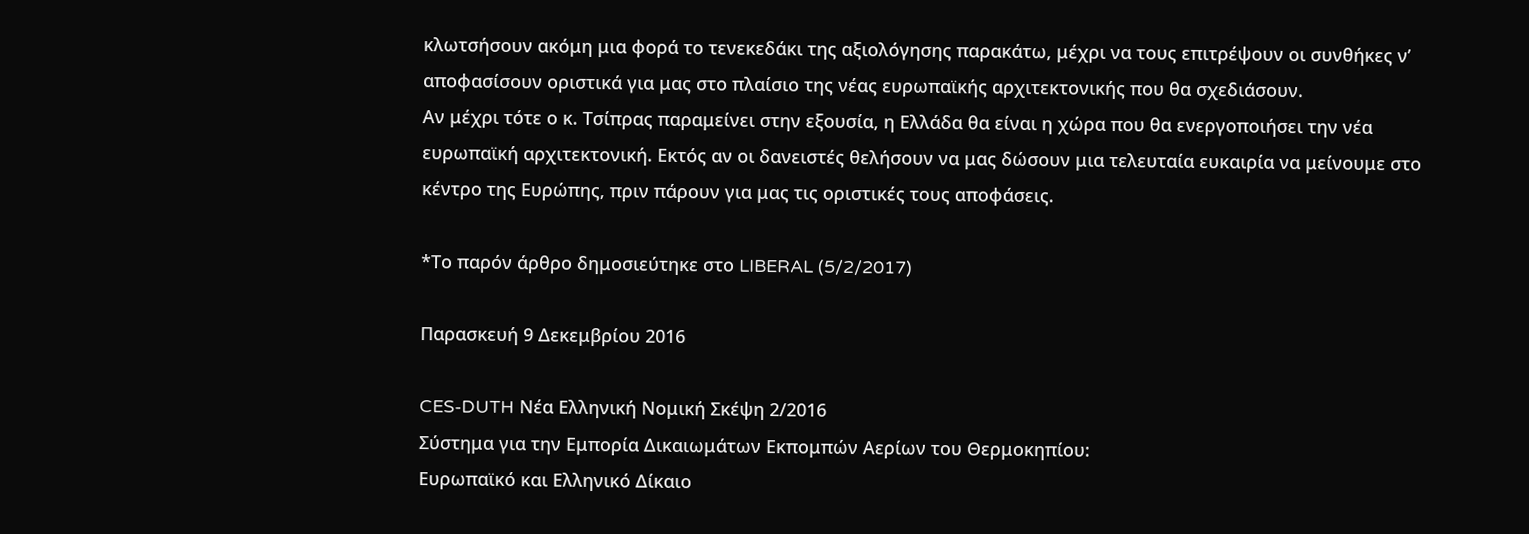κλωτσήσουν ακόμη μια φορά το τενεκεδάκι της αξιολόγησης παρακάτω, μέχρι να τους επιτρέψουν οι συνθήκες ν’ αποφασίσουν οριστικά για μας στο πλαίσιο της νέας ευρωπαϊκής αρχιτεκτονικής που θα σχεδιάσουν.
Αν μέχρι τότε ο κ. Τσίπρας παραμείνει στην εξουσία, η Ελλάδα θα είναι η χώρα που θα ενεργοποιήσει την νέα ευρωπαϊκή αρχιτεκτονική. Εκτός αν οι δανειστές θελήσουν να μας δώσουν μια τελευταία ευκαιρία να μείνουμε στο κέντρο της Ευρώπης, πριν πάρουν για μας τις οριστικές τους αποφάσεις.

*Το παρόν άρθρο δημοσιεύτηκε στο LIBERAL (5/2/2017)

Παρασκευή 9 Δεκεμβρίου 2016

CES-DUTH Νέα Ελληνική Νομική Σκέψη 2/2016
Σύστημα για την Εμπορία Δικαιωμάτων Εκπομπών Αερίων του Θερμοκηπίου:
Ευρωπαϊκό και Ελληνικό Δίκαιο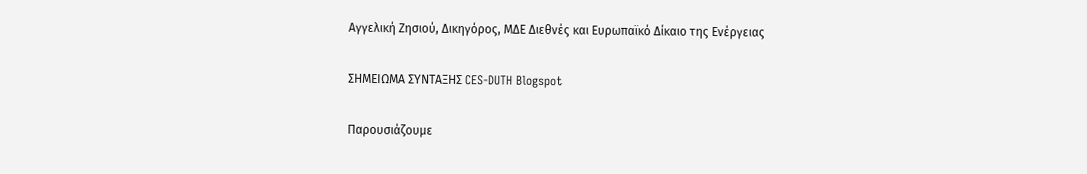Αγγελική Ζησιού, Δικηγόρος, ΜΔΕ Διεθνές και Ευρωπαϊκό Δίκαιο της Ενέργειας

ΣΗΜΕΙΩΜΑ ΣΥΝΤΑΞΗΣ CES-DUTH Blogspot

Παρουσιάζουμε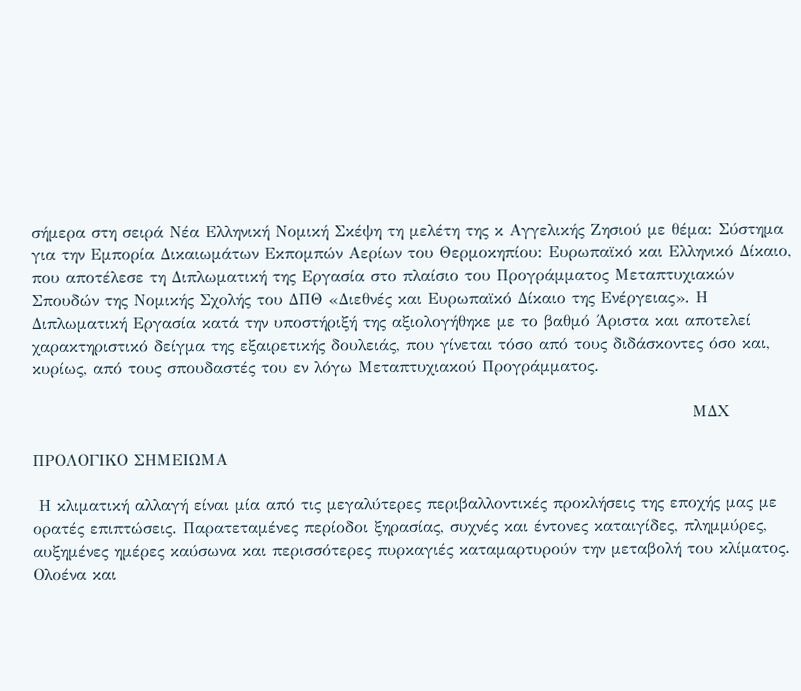σήμερα στη σειρά Νέα Ελληνική Νομική Σκέψη τη μελέτη της κ Αγγελικής Ζησιού με θέμα: Σύστημα για την Εμπορία Δικαιωμάτων Εκπομπών Αερίων του Θερμοκηπίου: Ευρωπαϊκό και Ελληνικό Δίκαιο, που αποτέλεσε τη Διπλωματική της Εργασία στο πλαίσιο του Προγράμματος Μεταπτυχιακών Σπουδών της Νομικής Σχολής του ΔΠΘ «Διεθνές και Ευρωπαϊκό Δίκαιο της Ενέργειας». Η Διπλωματική Εργασία κατά την υποστήριξή της αξιολογήθηκε με το βαθμό Άριστα και αποτελεί χαρακτηριστικό δείγμα της εξαιρετικής δουλειάς, που γίνεται τόσο από τους διδάσκοντες όσο και, κυρίως, από τους σπουδαστές του εν λόγω Μεταπτυχιακού Προγράμματος.

                                                                                                              ΜΔΧ

ΠΡΟΛΟΓΙΚΟ ΣΗΜΕΙΩΜΑ

 Η κλιματική αλλαγή είναι μία από τις μεγαλύτερες περιβαλλοντικές προκλήσεις της εποχής μας με ορατές επιπτώσεις. Παρατεταμένες περίοδοι ξηρασίας, συχνές και έντονες καταιγίδες, πλημμύρες, αυξημένες ημέρες καύσωνα και περισσότερες πυρκαγιές καταμαρτυρούν την μεταβολή του κλίματος. Ολοένα και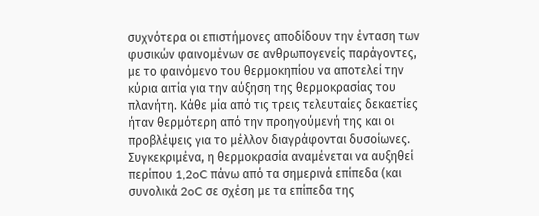συχνότερα οι επιστήμονες αποδίδουν την ένταση των φυσικών φαινομένων σε ανθρωπογενείς παράγοντες, με το φαινόμενο του θερμοκηπίου να αποτελεί την κύρια αιτία για την αύξηση της θερμοκρασίας του πλανήτη. Κάθε μία από τις τρεις τελευταίες δεκαετίες ήταν θερμότερη από την προηγούμενή της και οι προβλέψεις για το μέλλον διαγράφονται δυσοίωνες. Συγκεκριμένα, η θερμοκρασία αναμένεται να αυξηθεί περίπου 1,2oC πάνω από τα σημερινά επίπεδα (και συνολικά 2oC σε σχέση με τα επίπεδα της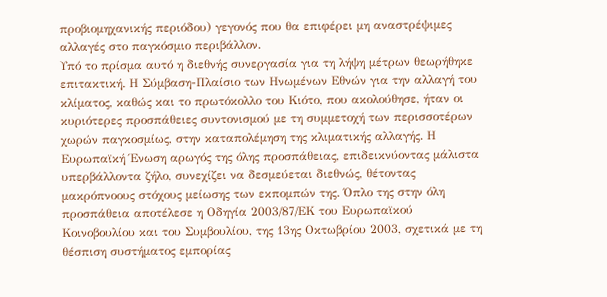προβιομηχανικής περιόδου) γεγονός που θα επιφέρει μη αναστρέψιμες αλλαγές στο παγκόσμιο περιβάλλον.
Υπό το πρίσμα αυτό η διεθνής συνεργασία για τη λήψη μέτρων θεωρήθηκε επιτακτική. Η Σύμβαση-Πλαίσιο των Ηνωμένων Εθνών για την αλλαγή του κλίματος, καθώς και το πρωτόκολλο του Κιότο, που ακολούθησε, ήταν οι κυριότερες προσπάθειες συντονισμού με τη συμμετοχή των περισσοτέρων χωρών παγκοσμίως, στην καταπολέμηση της κλιματικής αλλαγής. Η Ευρωπαϊκή Ένωση αρωγός της όλης προσπάθειας, επιδεικνύοντας μάλιστα υπερβάλλοντα ζήλο, συνεχίζει να δεσμεύεται διεθνώς, θέτοντας μακρόπνοους στόχους μείωσης των εκπομπών της. Όπλο της στην όλη προσπάθεια αποτέλεσε η Οδηγία 2003/87/ΕΚ του Ευρωπαϊκού Κοινοβουλίου και του Συμβουλίου, της 13ης Οκτωβρίου 2003, σχετικά με τη θέσπιση συστήματος εμπορίας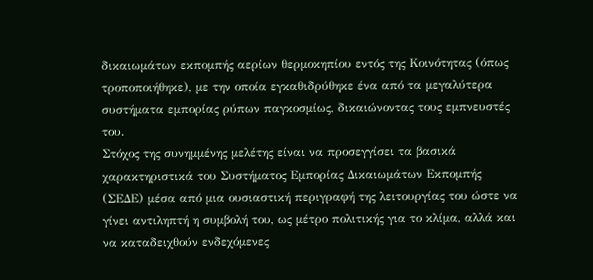δικαιωμάτων εκπομπής αερίων θερμοκηπίου εντός της Κοινότητας (όπως τροποποιήθηκε), με την οποία εγκαθιδρύθηκε ένα από τα μεγαλύτερα συστήματα εμπορίας ρύπων παγκοσμίως, δικαιώνοντας τους εμπνευστές του.
Στόχος της συνημμένης μελέτης είναι να προσεγγίσει τα βασικά χαρακτηριστικά του Συστήματος Εμπορίας Δικαιωμάτων Εκπομπής (ΣΕΔΕ) μέσα από μια ουσιαστική περιγραφή της λειτουργίας του ώστε να γίνει αντιληπτή η συμβολή του, ως μέτρο πολιτικής για το κλίμα, αλλά και να καταδειχθούν ενδεχόμενες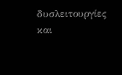δυσλειτουργίες και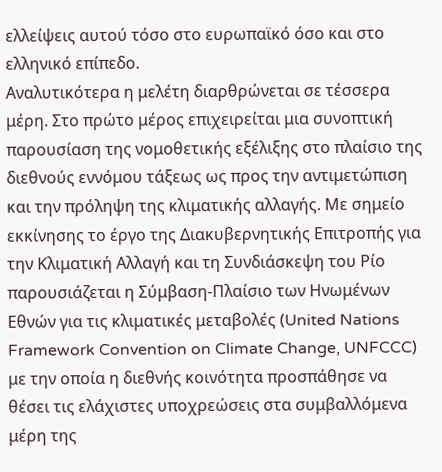ελλείψεις αυτού τόσο στο ευρωπαϊκό όσο και στο ελληνικό επίπεδο.
Αναλυτικότερα η μελέτη διαρθρώνεται σε τέσσερα μέρη. Στο πρώτο μέρος επιχειρείται μια συνοπτική παρουσίαση της νομοθετικής εξέλιξης στο πλαίσιο της διεθνούς εννόμου τάξεως ως προς την αντιμετώπιση και την πρόληψη της κλιματικής αλλαγής. Με σημείο εκκίνησης το έργο της Διακυβερνητικής Επιτροπής για την Κλιματική Αλλαγή και τη Συνδιάσκεψη του Ρίο παρουσιάζεται η Σύμβαση-Πλαίσιο των Ηνωμένων Εθνών για τις κλιματικές μεταβολές (United Nations Framework Convention on Climate Change, UNFCCC) με την οποία η διεθνής κοινότητα προσπάθησε να θέσει τις ελάχιστες υποχρεώσεις στα συμβαλλόμενα μέρη της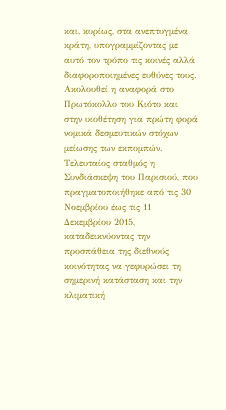και, κυρίως, στα ανεπτυγμένα κράτη, υπογραμμίζοντας με αυτό τον τρόπο τις κοινές αλλά διαφοροποιημένες ευθύνες τους. Ακολουθεί η αναφορά στο Πρωτόκολλο του Κιότο και στην υιοθέτηση για πρώτη φορά νομικά δεσμευτικών στόχων μείωσης των εκπομπών. Τελευταίος σταθμός η Συνδιάσκεψη του Παρισιού, που πραγματοποιήθηκε από τις 30 Νοεμβρίου έως τις 11 Δεκεμβρίου 2015, καταδεικνύοντας την προσπάθεια της διεθνούς κοινότητας να γεφυρώσει τη σημερινή κατάσταση και την κλιματική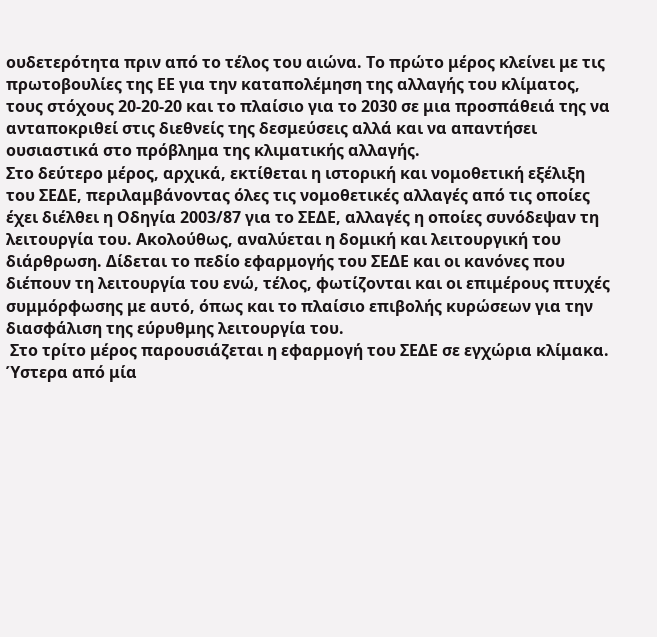ουδετερότητα πριν από το τέλος του αιώνα. Το πρώτο μέρος κλείνει με τις πρωτοβουλίες της ΕΕ για την καταπολέμηση της αλλαγής του κλίματος, τους στόχους 20-20-20 και το πλαίσιο για το 2030 σε μια προσπάθειά της να ανταποκριθεί στις διεθνείς της δεσμεύσεις αλλά και να απαντήσει ουσιαστικά στο πρόβλημα της κλιματικής αλλαγής.
Στο δεύτερο μέρος, αρχικά, εκτίθεται η ιστορική και νομοθετική εξέλιξη του ΣΕΔΕ, περιλαμβάνοντας όλες τις νομοθετικές αλλαγές από τις οποίες έχει διέλθει η Οδηγία 2003/87 για το ΣΕΔΕ, αλλαγές η οποίες συνόδεψαν τη λειτουργία του. Ακολούθως, αναλύεται η δομική και λειτουργική του διάρθρωση. Δίδεται το πεδίο εφαρμογής του ΣΕΔΕ και οι κανόνες που διέπουν τη λειτουργία του ενώ, τέλος, φωτίζονται και οι επιμέρους πτυχές συμμόρφωσης με αυτό, όπως και το πλαίσιο επιβολής κυρώσεων για την διασφάλιση της εύρυθμης λειτουργία του.
 Στο τρίτο μέρος παρουσιάζεται η εφαρμογή του ΣΕΔΕ σε εγχώρια κλίμακα. Ύστερα από μία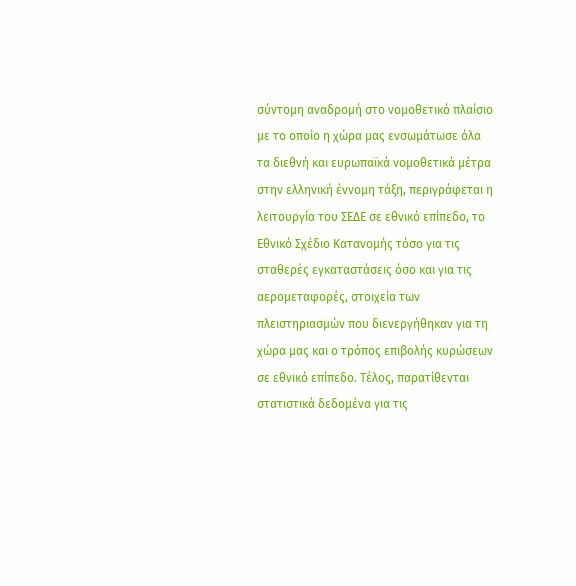σύντομη αναδρομή στο νομοθετικό πλαίσιο με το οποίο η χώρα μας ενσωμάτωσε όλα τα διεθνή και ευρωπαϊκά νομοθετικά μέτρα στην ελληνική έννομη τάξη, περιγράφεται η λειτουργία του ΣΕΔΕ σε εθνικό επίπεδο, το Εθνικό Σχέδιο Κατανομής τόσο για τις σταθερές εγκαταστάσεις όσο και για τις αερομεταφορές, στοιχεία των πλειστηριασμών που διενεργήθηκαν για τη χώρα μας και ο τρόπος επιβολής κυρώσεων σε εθνικό επίπεδο. Τέλος, παρατίθενται στατιστικά δεδομένα για τις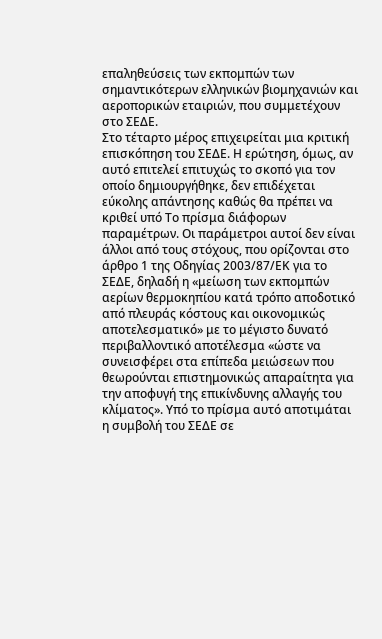επαληθεύσεις των εκπομπών των σημαντικότερων ελληνικών βιομηχανιών και αεροπορικών εταιριών, που συμμετέχουν στο ΣΕΔΕ.
Στο τέταρτο μέρος επιχειρείται μια κριτική επισκόπηση του ΣΕΔΕ. Η ερώτηση, όμως, αν αυτό επιτελεί επιτυχώς το σκοπό για τον οποίο δημιουργήθηκε, δεν επιδέχεται εύκολης απάντησης καθώς θα πρέπει να κριθεί υπό Το πρίσμα διάφορων παραμέτρων. Οι παράμετροι αυτοί δεν είναι άλλοι από τους στόχους, που ορίζονται στο άρθρο 1 της Οδηγίας 2003/87/ΕΚ για το ΣΕΔΕ, δηλαδή η «μείωση των εκπομπών αερίων θερμοκηπίου κατά τρόπο αποδοτικό από πλευράς κόστους και οικονομικώς αποτελεσματικό» με το μέγιστο δυνατό περιβαλλοντικό αποτέλεσμα «ώστε να συνεισφέρει στα επίπεδα μειώσεων που θεωρούνται επιστημονικώς απαραίτητα για την αποφυγή της επικίνδυνης αλλαγής του κλίματος». Υπό το πρίσμα αυτό αποτιμάται η συμβολή του ΣΕΔΕ σε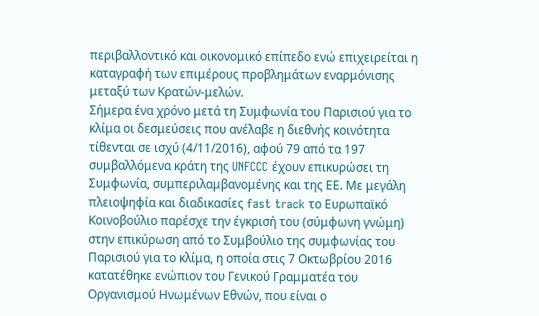περιβαλλοντικό και οικονομικό επίπεδο ενώ επιχειρείται η καταγραφή των επιμέρους προβλημάτων εναρμόνισης μεταξύ των Κρατών-μελών.
Σήμερα ένα χρόνο μετά τη Συμφωνία του Παρισιού για το κλίμα οι δεσμεύσεις που ανέλαβε η διεθνής κοινότητα τίθενται σε ισχύ (4/11/2016), αφού 79 από τα 197 συμβαλλόμενα κράτη της UNFCCC έχουν επικυρώσει τη Συμφωνία, συμπεριλαμβανομένης και της ΕΕ. Με μεγάλη πλειοψηφία και διαδικασίες fast track το Ευρωπαϊκό Κοινοβούλιο παρέσχε την έγκρισή του (σύμφωνη γνώμη) στην επικύρωση από το Συμβούλιο της συμφωνίας του Παρισιού για το κλίμα, η οποία στις 7 Οκτωβρίου 2016 κατατέθηκε ενώπιον του Γενικού Γραμματέα του Οργανισμού Ηνωμένων Εθνών, που είναι ο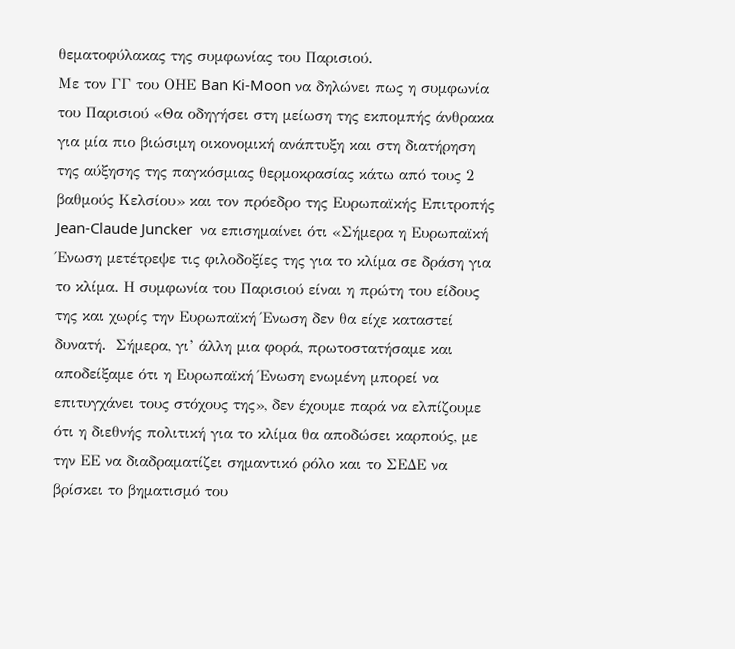θεματοφύλακας της συμφωνίας του Παρισιού.
Με τον ΓΓ του ΟΗΕ Ban Ki-Moon να δηλώνει πως η συμφωνία του Παρισιού «Θα οδηγήσει στη μείωση της εκπομπής άνθρακα για μία πιο βιώσιμη οικονομική ανάπτυξη και στη διατήρηση της αύξησης της παγκόσμιας θερμοκρασίας κάτω από τους 2 βαθμούς Κελσίου» και τον πρόεδρο της Ευρωπαϊκής Επιτροπής Jean-Claude Juncker  να επισημαίνει ότι «Σήμερα η Ευρωπαϊκή Ένωση μετέτρεψε τις φιλοδοξίες της για το κλίμα σε δράση για το κλίμα. Η συμφωνία του Παρισιού είναι η πρώτη του είδους της και χωρίς την Ευρωπαϊκή Ένωση δεν θα είχε καταστεί δυνατή.  Σήμερα, γι’ άλλη μια φορά, πρωτοστατήσαμε και αποδείξαμε ότι η Ευρωπαϊκή Ένωση ενωμένη μπορεί να επιτυγχάνει τους στόχους της», δεν έχουμε παρά να ελπίζουμε ότι η διεθνής πολιτική για το κλίμα θα αποδώσει καρπούς, με την ΕΕ να διαδραματίζει σημαντικό ρόλο και το ΣΕΔΕ να βρίσκει το βηματισμό του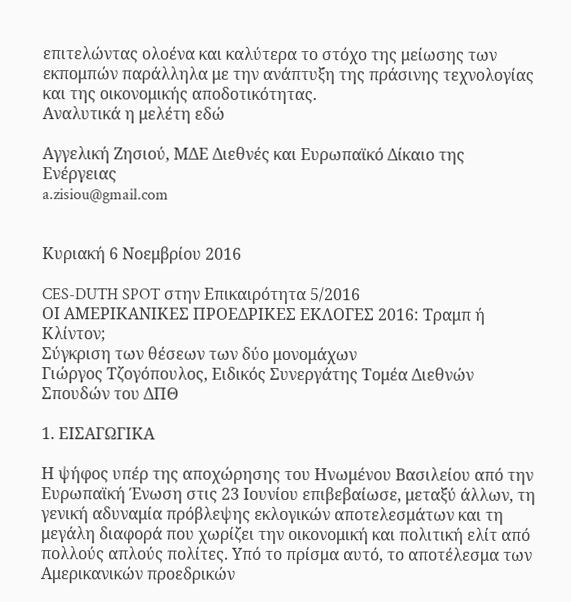επιτελώντας ολοένα και καλύτερα το στόχο της μείωσης των εκπομπών παράλληλα με την ανάπτυξη της πράσινης τεχνολογίας και της οικονομικής αποδοτικότητας.
Αναλυτικά η μελέτη εδώ

Αγγελική Ζησιού, ΜΔΕ Διεθνές και Ευρωπαϊκό Δίκαιο της Ενέργειας
a.zisiou@gmail.com


Κυριακή 6 Νοεμβρίου 2016

CES-DUTH SPOT στην Επικαιρότητα 5/2016
ΟΙ ΑΜΕΡΙΚΑΝΙΚΕΣ ΠΡΟΕΔΡΙΚΕΣ ΕΚΛΟΓΕΣ 2016: Τραμπ ή Κλίντον;
Σύγκριση των θέσεων των δύο μονομάχων
Γιώργος Τζογόπουλος, Eιδικός Συνεργάτης Τομέα Διεθνών Σπουδών του ΔΠΘ

1. ΕΙΣΑΓΩΓΙΚΑ

Η ψήφος υπέρ της αποχώρησης του Ηνωμένου Βασιλείου από την Ευρωπαϊκή Ένωση στις 23 Ιουνίου επιβεβαίωσε, μεταξύ άλλων, τη γενική αδυναμία πρόβλεψης εκλογικών αποτελεσμάτων και τη μεγάλη διαφορά που χωρίζει την οικονομική και πολιτική ελίτ από πολλούς απλούς πολίτες. Υπό το πρίσμα αυτό, το αποτέλεσμα των Αμερικανικών προεδρικών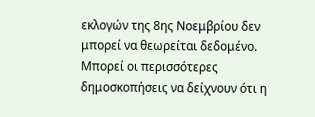εκλογών της 8ης Νοεμβρίου δεν μπορεί να θεωρείται δεδομένο. Μπορεί οι περισσότερες δημοσκοπήσεις να δείχνουν ότι η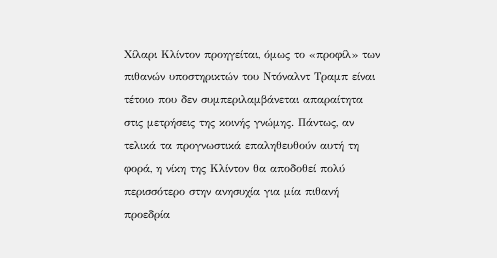Χίλαρι Κλίντον προηγείται, όμως το «προφίλ» των πιθανών υποστηρικτών του Ντόναλντ Τραμπ είναι τέτοιο που δεν συμπεριλαμβάνεται απαραίτητα στις μετρήσεις της κοινής γνώμης. Πάντως, αν τελικά τα προγνωστικά επαληθευθούν αυτή τη φορά, η νίκη της Κλίντον θα αποδοθεί πολύ περισσότερο στην ανησυχία για μία πιθανή προεδρία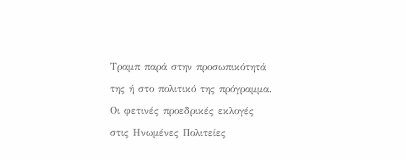Τραμπ παρά στην προσωπικότητά της ή στο πολιτικό της πρόγραμμα.
Οι φετινές προεδρικές εκλογές στις Ηνωμένες Πολιτείες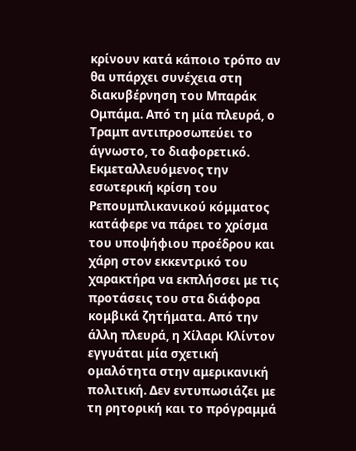κρίνουν κατά κάποιο τρόπο αν θα υπάρχει συνέχεια στη διακυβέρνηση του Μπαράκ Ομπάμα. Από τη μία πλευρά, ο Τραμπ αντιπροσωπεύει το άγνωστο, το διαφορετικό. Εκμεταλλευόμενος την εσωτερική κρίση του Ρεπουμπλικανικού κόμματος κατάφερε να πάρει το χρίσμα του υποψήφιου προέδρου και χάρη στον εκκεντρικό του χαρακτήρα να εκπλήσσει με τις προτάσεις του στα διάφορα κομβικά ζητήματα. Από την άλλη πλευρά, η Χίλαρι Κλίντον εγγυάται μία σχετική ομαλότητα στην αμερικανική πολιτική. Δεν εντυπωσιάζει με τη ρητορική και το πρόγραμμά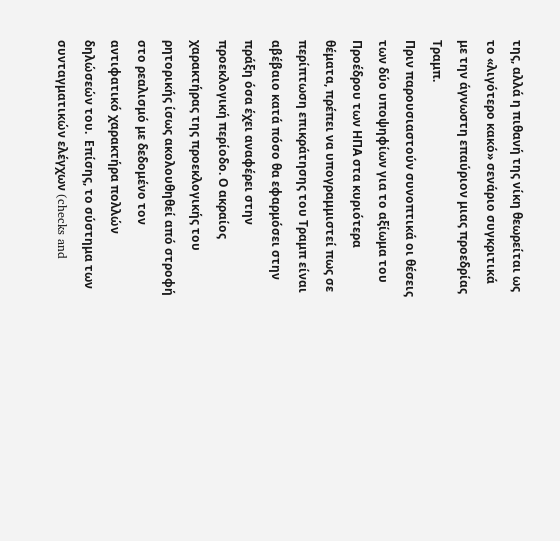της, αλλά η πιθανή της νίκη θεωρείται ως το «λιγότερο κακό» σενάριο συγκριτικά με την άγνωστη επαύριον μιας προεδρίας Τραμπ.
Πριν παρουσιαστούν συνοπτικά οι θέσεις των δύο υποψηφίων για το αξίωμα του Προέδρου των ΗΠΑ στα κυριότερα θέματα, πρέπει να υπογραμμιστεί πως σε περίπτωση επικράτησης του Τραμπ είναι αβέβαιο κατά πόσο θα εφαρμόσει στην πράξη όσα έχει αναφέρει στην προεκλογική περίοδο. Ο ακραίος χαρακτήρας της προεκλογικής του ρητορικής ίσως ακολουθηθεί από στροφή στο ρεαλισμό με δεδομένο τον αντιφατικό χαρακτήρα πολλών δηλώσεών του.  Επίσης, τo σύστημα των συνταγματικών ελέγχων (checks and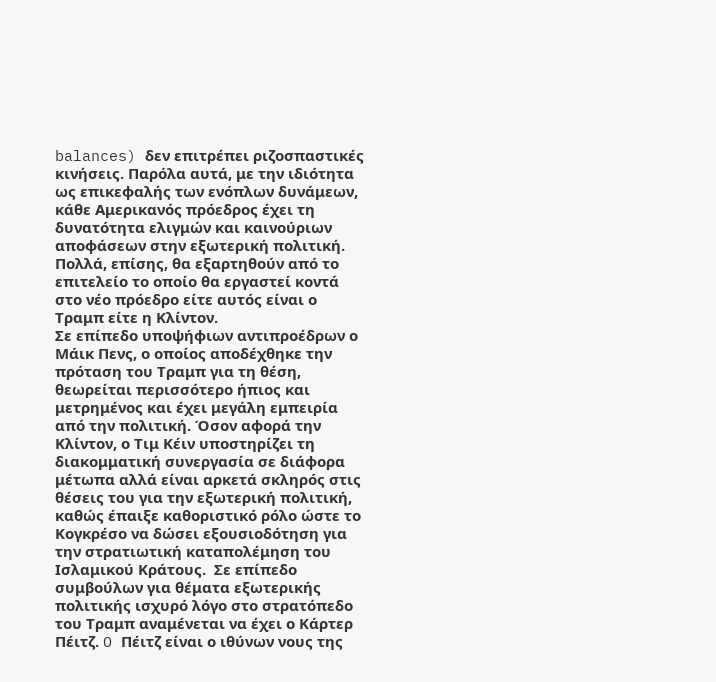balances) δεν επιτρέπει ριζοσπαστικές κινήσεις. Παρόλα αυτά, με την ιδιότητα ως επικεφαλής των ενόπλων δυνάμεων, κάθε Αμερικανός πρόεδρος έχει τη δυνατότητα ελιγμών και καινούριων αποφάσεων στην εξωτερική πολιτική. Πολλά, επίσης, θα εξαρτηθούν από το επιτελείο το οποίο θα εργαστεί κοντά στο νέο πρόεδρο είτε αυτός είναι ο Τραμπ είτε η Κλίντον.
Σε επίπεδο υποψήφιων αντιπροέδρων ο Μάικ Πενς, ο οποίος αποδέχθηκε την πρόταση του Τραμπ για τη θέση, θεωρείται περισσότερο ήπιος και μετρημένος και έχει μεγάλη εμπειρία από την πολιτική. Όσον αφορά την Κλίντον, ο Τιμ Κέιν υποστηρίζει τη διακομματική συνεργασία σε διάφορα μέτωπα αλλά είναι αρκετά σκληρός στις θέσεις του για την εξωτερική πολιτική, καθώς έπαιξε καθοριστικό ρόλο ώστε το Κογκρέσο να δώσει εξουσιοδότηση για την στρατιωτική καταπολέμηση του Ισλαμικού Κράτους.  Σε επίπεδο συμβούλων για θέματα εξωτερικής πολιτικής ισχυρό λόγο στο στρατόπεδο του Τραμπ αναμένεται να έχει ο Κάρτερ Πέιτζ. O Πέιτζ είναι ο ιθύνων νους της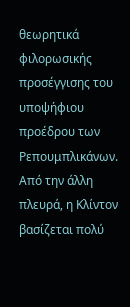θεωρητικά φιλορωσικής προσέγγισης του υποψήφιου προέδρου των Ρεπουμπλικάνων.  Από την άλλη πλευρά, η Κλίντον βασίζεται πολύ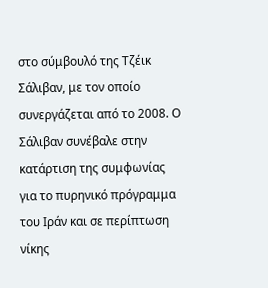στο σύμβουλό της Τζέικ Σάλιβαν, με τον οποίο συνεργάζεται από το 2008. Ο Σάλιβαν συνέβαλε στην κατάρτιση της συμφωνίας για το πυρηνικό πρόγραμμα του Ιράν και σε περίπτωση νίκης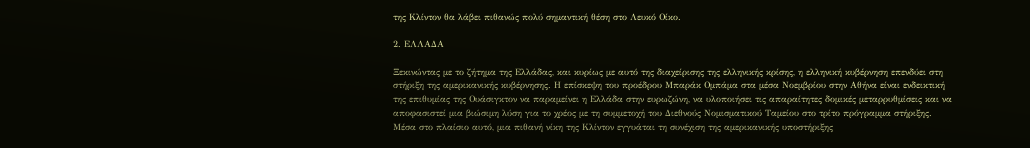της Κλίντον θα λάβει πιθανώς πολύ σημαντική θέση στο Λευκό Οίκο.

2. ΕΛΛΑΔΑ

Ξεκινώντας με το ζήτημα της Ελλάδας, και κυρίως με αυτό της διαχείρισης της ελληνικής κρίσης, η ελληνική κυβέρνηση επενδύει στη στήριξη της αμερικανικής κυβέρνησης. Η επίσκεψη του προέδρου Μπαράκ Ομπάμα στα μέσα Νοεμβρίου στην Αθήνα είναι ενδεικτική της επιθυμίας της Ουάσιγκτον να παραμείνει η Ελλάδα στην ευρωζώνη, να υλοποιήσει τις απαραίτητες δομικές μεταρρυθμίσεις και να αποφασιστεί μια βιώσιμη λύση για το χρέος με τη συμμετοχή του Διεθνούς Νομισματικού Ταμείου στο τρίτο πρόγραμμα στήριξης. Μέσα στο πλαίσιο αυτό, μια πιθανή νίκη της Κλίντον εγγυάται τη συνέχιση της αμερικανικής υποστήριξης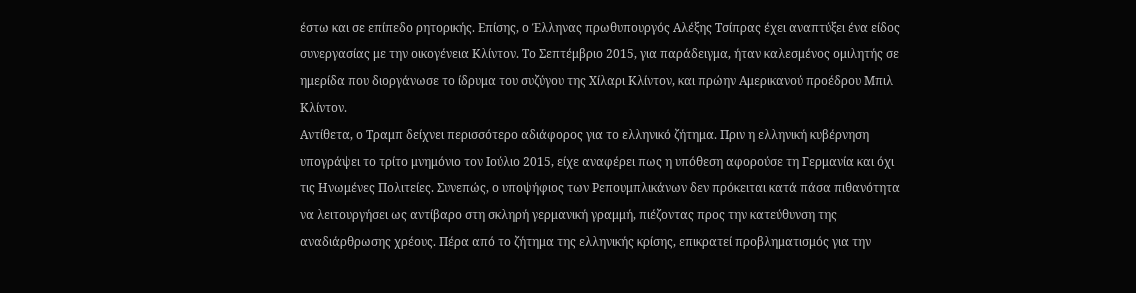έστω και σε επίπεδο ρητορικής. Επίσης, ο Έλληνας πρωθυπουργός Αλέξης Τσίπρας έχει αναπτύξει ένα είδος συνεργασίας με την οικογένεια Κλίντον. Το Σεπτέμβριο 2015, για παράδειγμα, ήταν καλεσμένος ομιλητής σε ημερίδα που διοργάνωσε το ίδρυμα του συζύγου της Χίλαρι Κλίντον, και πρώην Αμερικανού προέδρου Μπιλ Κλίντον.
Αντίθετα, ο Τραμπ δείχνει περισσότερο αδιάφορος για το ελληνικό ζήτημα. Πριν η ελληνική κυβέρνηση υπογράψει το τρίτο μνημόνιο τον Ιούλιο 2015, είχε αναφέρει πως η υπόθεση αφορούσε τη Γερμανία και όχι τις Ηνωμένες Πολιτείες. Συνεπώς, ο υποψήφιος των Ρεπουμπλικάνων δεν πρόκειται κατά πάσα πιθανότητα να λειτουργήσει ως αντίβαρο στη σκληρή γερμανική γραμμή, πιέζοντας προς την κατεύθυνση της αναδιάρθρωσης χρέους. Πέρα από το ζήτημα της ελληνικής κρίσης, επικρατεί προβληματισμός για την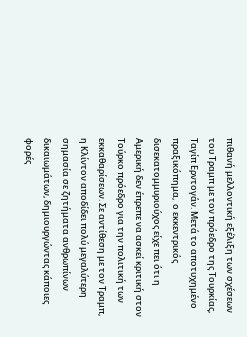πιθανή μελλοντική εξέλιξη των σχέσεων του Τραμπ με τον πρόεδρο της Τουρκίας, Ταγίπ Ερντογάν. Μετά το αποτυχημένο πραξικόπημα,  ο εκκεντρικός δισεκατομμυριούχος είχε πει ότι η Αμερική δεν έπρεπε να ασκεί κριτική στον Τούρκο πρόεδρο για την πολιτική των εκκαθαρίσεων. Σε αντίθεση με τον Τραμπ, η Κλίντον αποδίδει πολύ μεγαλύτερη σημασία σε ζητήματα ανθρωπίνων δικαιωμάτων, δημιουργώντας κάποιες φορές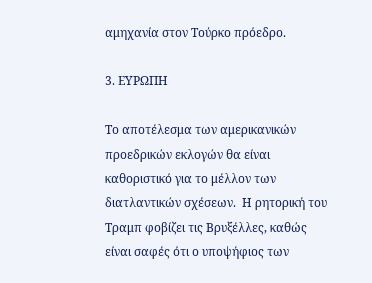αμηχανία στον Τούρκο πρόεδρο.

3. ΕΥΡΩΠΗ

Το αποτέλεσμα των αμερικανικών προεδρικών εκλογών θα είναι καθοριστικό για το μέλλον των διατλαντικών σχέσεων.  Η ρητορική του Τραμπ φοβίζει τις Βρυξέλλες, καθώς είναι σαφές ότι ο υποψήφιος των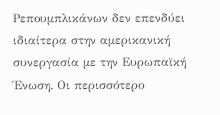Ρεπουμπλικάνων δεν επενδύει ιδιαίτερα στην αμερικανική συνεργασία με την Ευρωπαϊκή Ένωση. Οι περισσότερο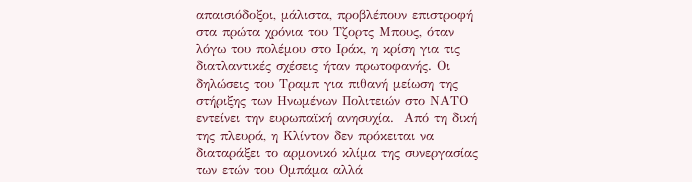απαισιόδοξοι, μάλιστα, προβλέπουν επιστροφή στα πρώτα χρόνια του Τζορτς Μπους, όταν λόγω του πολέμου στο Ιράκ, η κρίση για τις διατλαντικές σχέσεις ήταν πρωτοφανής. Οι δηλώσεις του Τραμπ για πιθανή μείωση της στήριξης των Ηνωμένων Πολιτειών στο ΝΑΤΟ εντείνει την ευρωπαϊκή ανησυχία.  Από τη δική της πλευρά, η Κλίντον δεν πρόκειται να διαταράξει το αρμονικό κλίμα της συνεργασίας των ετών του Ομπάμα αλλά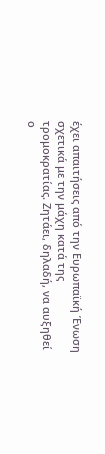έχει απαιτήσεις από την Ευρωπαϊκή Ένωση σχετικά με την μάχη κατά της τρομοκρατίας. Ζητάει, δηλαδή, να αυξηθεί ο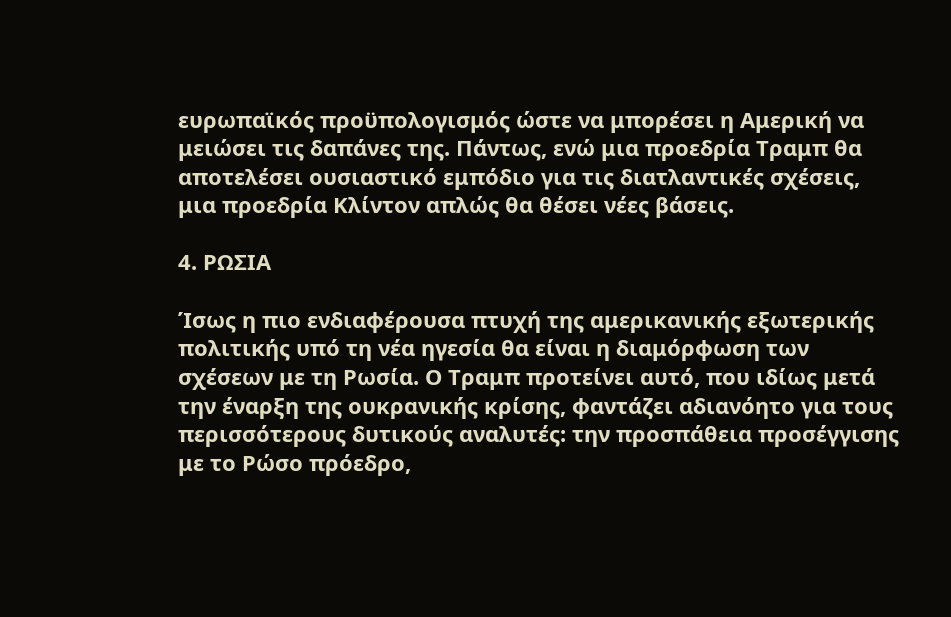ευρωπαϊκός προϋπολογισμός ώστε να μπορέσει η Αμερική να μειώσει τις δαπάνες της. Πάντως, ενώ μια προεδρία Τραμπ θα αποτελέσει ουσιαστικό εμπόδιο για τις διατλαντικές σχέσεις, μια προεδρία Κλίντον απλώς θα θέσει νέες βάσεις.

4. ΡΩΣΙΑ

Ίσως η πιο ενδιαφέρουσα πτυχή της αμερικανικής εξωτερικής πολιτικής υπό τη νέα ηγεσία θα είναι η διαμόρφωση των σχέσεων με τη Ρωσία. Ο Τραμπ προτείνει αυτό, που ιδίως μετά την έναρξη της ουκρανικής κρίσης, φαντάζει αδιανόητο για τους περισσότερους δυτικούς αναλυτές: την προσπάθεια προσέγγισης με το Ρώσο πρόεδρο,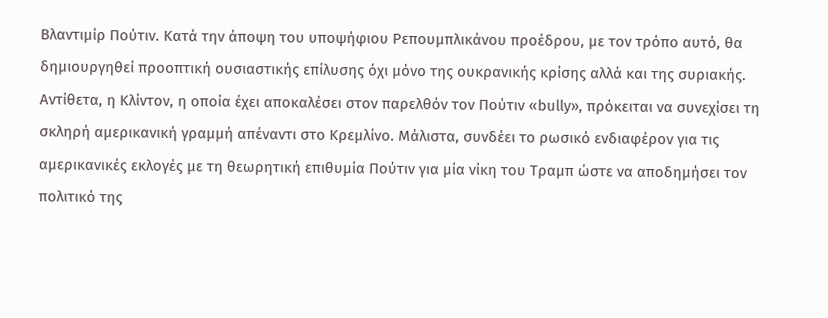Βλαντιμίρ Πούτιν. Κατά την άποψη του υποψήφιου Ρεπουμπλικάνου προέδρου, με τον τρόπο αυτό, θα δημιουργηθεί προοπτική ουσιαστικής επίλυσης όχι μόνο της ουκρανικής κρίσης αλλά και της συριακής. Αντίθετα, η Κλίντον, η οποία έχει αποκαλέσει στον παρελθόν τον Πούτιν «bully», πρόκειται να συνεχίσει τη σκληρή αμερικανική γραμμή απέναντι στο Κρεμλίνο. Μάλιστα, συνδέει το ρωσικό ενδιαφέρον για τις αμερικανικές εκλογές με τη θεωρητική επιθυμία Πούτιν για μία νίκη του Τραμπ ώστε να αποδημήσει τον πολιτικό της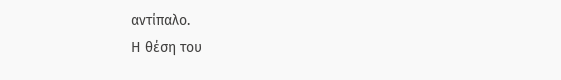αντίπαλο.
Η θέση του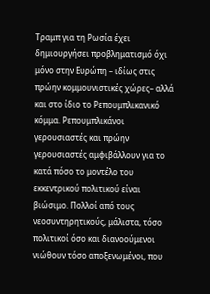Τραμπ για τη Ρωσία έχει δημιουργήσει προβληματισμό όχι μόνο στην Ευρώπη – ιδίως στις πρώην κομμουνιστικές χώρες– αλλά και στο ίδιο το Ρεπουμπλικανικό κόμμα. Ρεπουμπλικάνοι γερουσιαστές και πρώην γερουσιαστές αμφιβάλλουν για το κατά πόσο το μοντέλο του εκκεντρικού πολιτικού είναι βιώσιμο. Πολλοί από τους νεοσυντηρητικούς, μάλιστα, τόσο πολιτικοί όσο και διανοούμενοι νιώθουν τόσο αποξενωμένοι, που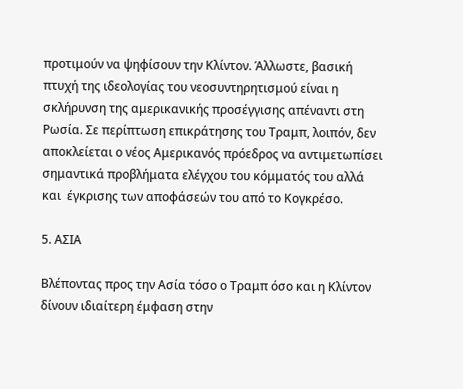προτιμούν να ψηφίσουν την Κλίντον. Άλλωστε, βασική πτυχή της ιδεολογίας του νεοσυντηρητισμού είναι η σκλήρυνση της αμερικανικής προσέγγισης απέναντι στη Ρωσία. Σε περίπτωση επικράτησης του Τραμπ, λοιπόν, δεν αποκλείεται ο νέος Αμερικανός πρόεδρος να αντιμετωπίσει σημαντικά προβλήματα ελέγχου του κόμματός του αλλά και  έγκρισης των αποφάσεών του από το Κογκρέσο.

5. ΑΣΙΑ

Βλέποντας προς την Ασία τόσο ο Τραμπ όσο και η Κλίντον δίνουν ιδιαίτερη έμφαση στην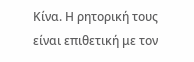Κίνα. Η ρητορική τους είναι επιθετική με τον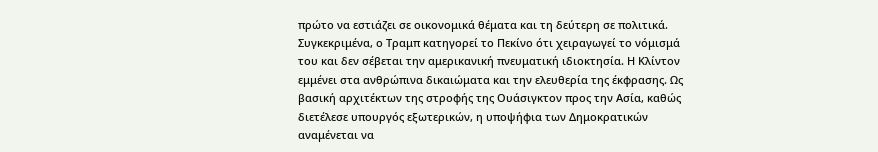πρώτο να εστιάζει σε οικονομικά θέματα και τη δεύτερη σε πολιτικά. Συγκεκριμένα, ο Τραμπ κατηγορεί το Πεκίνο ότι χειραγωγεί το νόμισμά του και δεν σέβεται την αμερικανική πνευματική ιδιοκτησία. Η Κλίντον εμμένει στα ανθρώπινα δικαιώματα και την ελευθερία της έκφρασης. Ως βασική αρχιτέκτων της στροφής της Ουάσιγκτον προς την Ασία, καθώς διετέλεσε υπουργός εξωτερικών, η υποψήφια των Δημοκρατικών αναμένεται να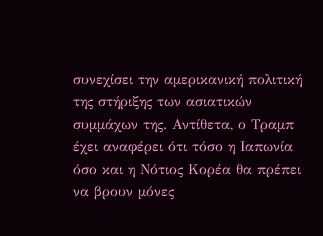συνεχίσει την αμερικανική πολιτική της στήριξης των ασιατικών συμμάχων της. Αντίθετα, ο Τραμπ έχει αναφέρει ότι τόσο η Ιαπωνία όσο και η Νότιος Κορέα θα πρέπει να βρουν μόνες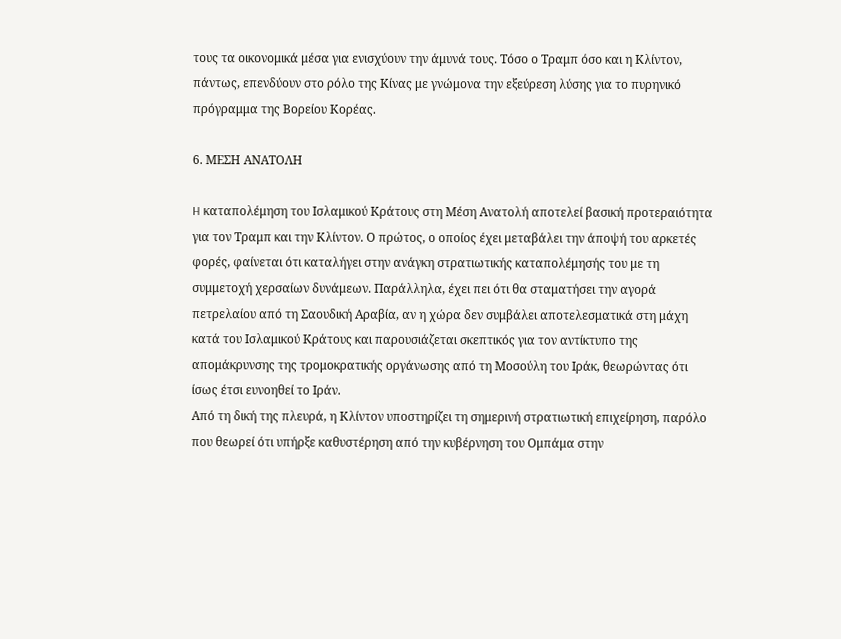τους τα οικονομικά μέσα για ενισχύουν την άμυνά τους. Τόσο ο Τραμπ όσο και η Κλίντον, πάντως, επενδύουν στο ρόλο της Κίνας με γνώμονα την εξεύρεση λύσης για το πυρηνικό πρόγραμμα της Βορείου Κορέας.

6. ΜΕΣΗ ΑΝΑΤΟΛΗ

H καταπολέμηση του Ισλαμικού Κράτους στη Μέση Ανατολή αποτελεί βασική προτεραιότητα για τον Τραμπ και την Κλίντον. Ο πρώτος, ο οποίος έχει μεταβάλει την άποψή του αρκετές φορές, φαίνεται ότι καταλήγει στην ανάγκη στρατιωτικής καταπολέμησής του με τη συμμετοχή χερσαίων δυνάμεων. Παράλληλα, έχει πει ότι θα σταματήσει την αγορά πετρελαίου από τη Σαουδική Αραβία, αν η χώρα δεν συμβάλει αποτελεσματικά στη μάχη κατά του Ισλαμικού Κράτους και παρουσιάζεται σκεπτικός για τον αντίκτυπο της απομάκρυνσης της τρομοκρατικής οργάνωσης από τη Μοσούλη του Ιράκ, θεωρώντας ότι ίσως έτσι ευνοηθεί το Ιράν.
Από τη δική της πλευρά, η Κλίντον υποστηρίζει τη σημερινή στρατιωτική επιχείρηση, παρόλο που θεωρεί ότι υπήρξε καθυστέρηση από την κυβέρνηση του Ομπάμα στην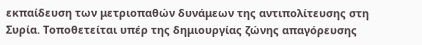εκπαίδευση των μετριοπαθών δυνάμεων της αντιπολίτευσης στη Συρία. Τοποθετείται υπέρ της δημιουργίας ζώνης απαγόρευσης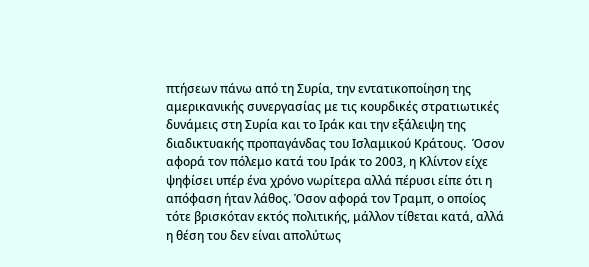πτήσεων πάνω από τη Συρία, την εντατικοποίηση της αμερικανικής συνεργασίας με τις κουρδικές στρατιωτικές δυνάμεις στη Συρία και το Ιράκ και την εξάλειψη της διαδικτυακής προπαγάνδας του Ισλαμικού Κράτους.  Όσον αφορά τον πόλεμο κατά του Ιράκ το 2003, η Κλίντον είχε ψηφίσει υπέρ ένα χρόνο νωρίτερα αλλά πέρυσι είπε ότι η απόφαση ήταν λάθος. Όσον αφορά τον Τραμπ, ο οποίος τότε βρισκόταν εκτός πολιτικής, μάλλον τίθεται κατά, αλλά η θέση του δεν είναι απολύτως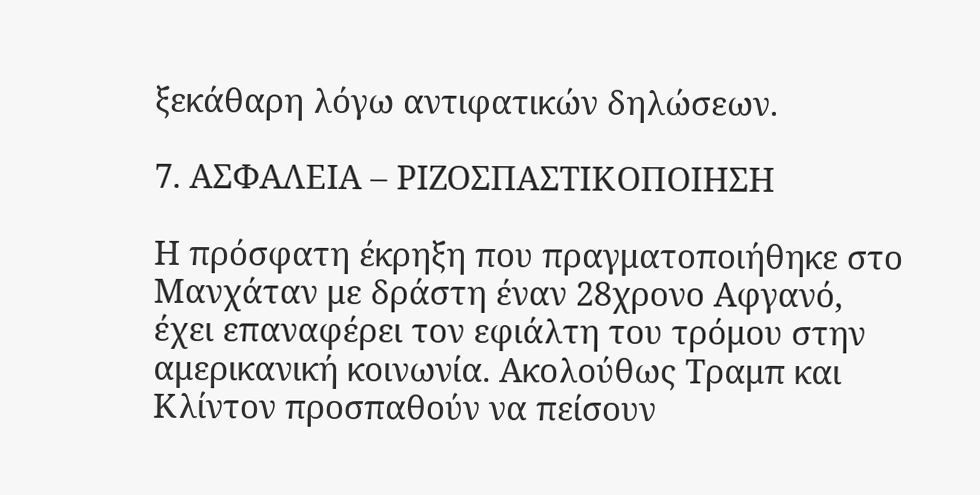ξεκάθαρη λόγω αντιφατικών δηλώσεων.

7. ΑΣΦΑΛΕΙΑ – ΡΙΖΟΣΠΑΣΤΙΚΟΠΟΙΗΣΗ

Η πρόσφατη έκρηξη που πραγματοποιήθηκε στο Μανχάταν με δράστη έναν 28χρονο Αφγανό, έχει επαναφέρει τον εφιάλτη του τρόμου στην αμερικανική κοινωνία. Ακολούθως Τραμπ και Κλίντον προσπαθούν να πείσουν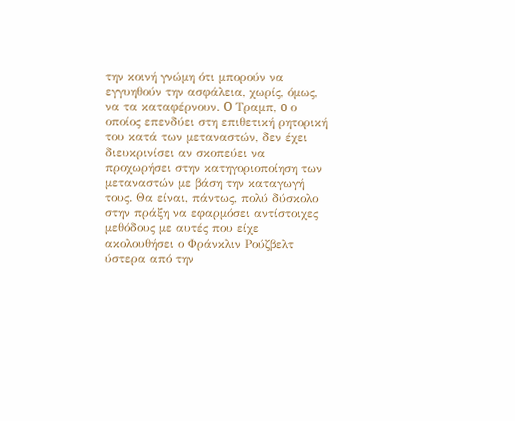την κοινή γνώμη ότι μπορούν να εγγυηθούν την ασφάλεια, χωρίς, όμως, να τα καταφέρνουν. O Τραμπ, o ο οποίος επενδύει στη επιθετική ρητορική του κατά των μεταναστών, δεν έχει διευκρινίσει αν σκοπεύει να προχωρήσει στην κατηγοριοποίηση των μεταναστών με βάση την καταγωγή τους. Θα είναι, πάντως, πολύ δύσκολο στην πράξη να εφαρμόσει αντίστοιχες μεθόδους με αυτές που είχε ακολουθήσει ο Φράνκλιν Ρούζβελτ ύστερα από την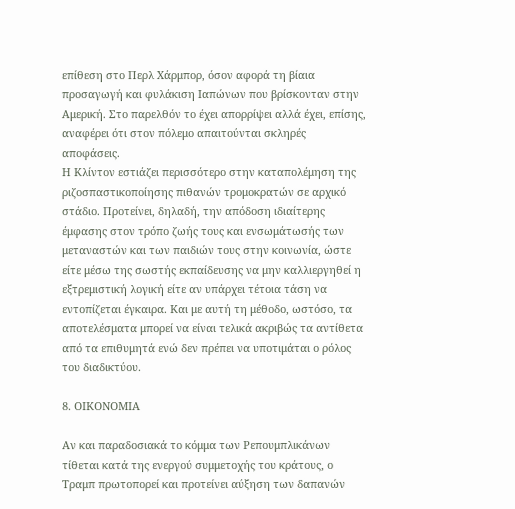επίθεση στο Περλ Χάρμπορ, όσον αφορά τη βίαια προσαγωγή και φυλάκιση Ιαπώνων που βρίσκονταν στην Αμερική. Στο παρελθόν το έχει απορρίψει αλλά έχει, επίσης, αναφέρει ότι στον πόλεμο απαιτούνται σκληρές αποφάσεις.
Η Κλίντον εστιάζει περισσότερο στην καταπολέμηση της ριζοσπαστικοποίησης πιθανών τρομοκρατών σε αρχικό στάδιο. Προτείνει, δηλαδή, την απόδοση ιδιαίτερης έμφασης στον τρόπο ζωής τους και ενσωμάτωσής των μεταναστών και των παιδιών τους στην κοινωνία, ώστε είτε μέσω της σωστής εκπαίδευσης να μην καλλιεργηθεί η εξτρεμιστική λογική είτε αν υπάρχει τέτοια τάση να εντοπίζεται έγκαιρα. Και με αυτή τη μέθοδο, ωστόσο, τα αποτελέσματα μπορεί να είναι τελικά ακριβώς τα αντίθετα από τα επιθυμητά ενώ δεν πρέπει να υποτιμάται ο ρόλος του διαδικτύου.

8. ΟΙΚΟΝΟΜΙΑ

Αν και παραδοσιακά το κόμμα των Ρεπουμπλικάνων τίθεται κατά της ενεργού συμμετοχής του κράτους, ο Τραμπ πρωτοπορεί και προτείνει αύξηση των δαπανών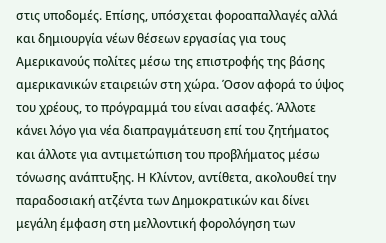στις υποδομές. Επίσης, υπόσχεται φοροαπαλλαγές αλλά και δημιουργία νέων θέσεων εργασίας για τους Αμερικανούς πολίτες μέσω της επιστροφής της βάσης αμερικανικών εταιρειών στη χώρα. Όσον αφορά το ύψος του χρέους, το πρόγραμμά του είναι ασαφές. Άλλοτε κάνει λόγο για νέα διαπραγμάτευση επί του ζητήματος και άλλοτε για αντιμετώπιση του προβλήματος μέσω τόνωσης ανάπτυξης. Η Κλίντον, αντίθετα, ακολουθεί την παραδοσιακή ατζέντα των Δημοκρατικών και δίνει μεγάλη έμφαση στη μελλοντική φορολόγηση των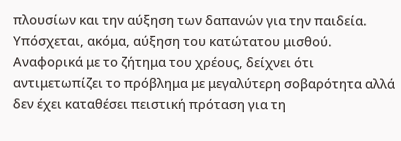πλουσίων και την αύξηση των δαπανών για την παιδεία. Υπόσχεται, ακόμα, αύξηση του κατώτατου μισθού. Αναφορικά με το ζήτημα του χρέους, δείχνει ότι αντιμετωπίζει το πρόβλημα με μεγαλύτερη σοβαρότητα αλλά δεν έχει καταθέσει πειστική πρόταση για τη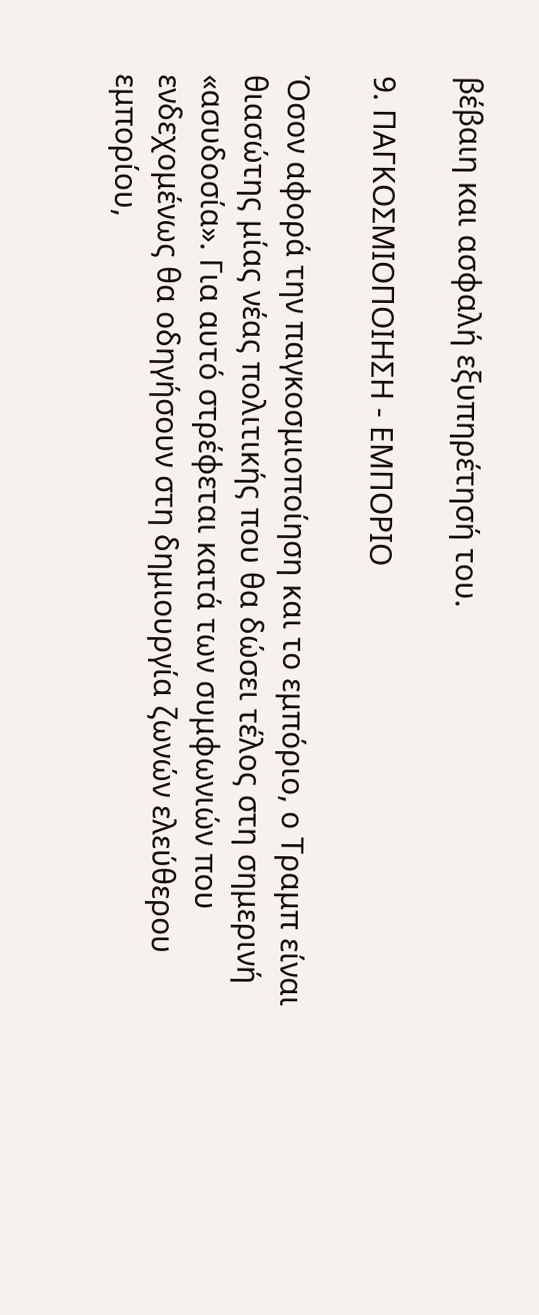βέβαιη και ασφαλή εξυπηρέτησή του.

9. ΠΑΓΚΟΣΜΙΟΠΟΙΗΣΗ - ΕΜΠΟΡΙΟ

Όσον αφορά την παγκοσμιοποίηση και το εμπόριο, ο Τραμπ είναι θιασώτης μίας νέας πολιτικής που θα δώσει τέλος στη σημερινή «ασυδοσία». Για αυτό στρέφεται κατά των συμφωνιών που ενδεχομένως θα οδηγήσουν στη δημιουργία ζωνών ελεύθερου εμπορίου,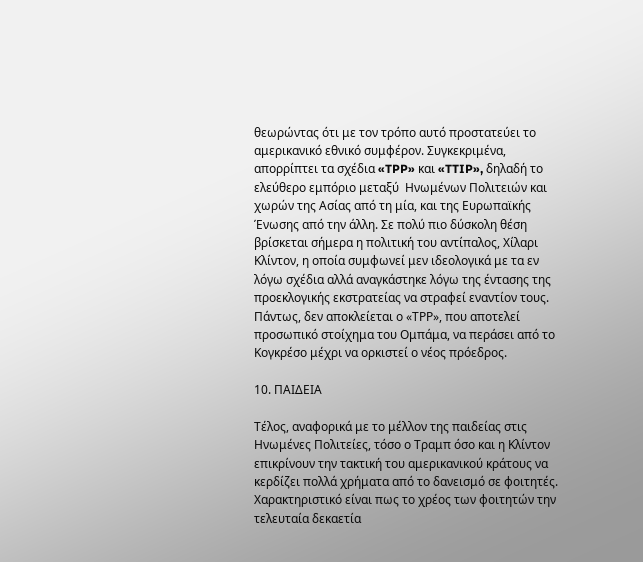θεωρώντας ότι με τον τρόπο αυτό προστατεύει το αμερικανικό εθνικό συμφέρον. Συγκεκριμένα, απορρίπτει τα σχέδια «TPP» και «TTIP», δηλαδή το ελεύθερο εμπόριο μεταξύ  Ηνωμένων Πολιτειών και χωρών της Ασίας από τη μία, και της Ευρωπαϊκής Ένωσης από την άλλη. Σε πολύ πιο δύσκολη θέση βρίσκεται σήμερα η πολιτική του αντίπαλος, Χίλαρι Κλίντον, η οποία συμφωνεί μεν ιδεολογικά με τα εν λόγω σχέδια αλλά αναγκάστηκε λόγω της έντασης της προεκλογικής εκστρατείας να στραφεί εναντίον τους. Πάντως, δεν αποκλείεται ο «ΤΡΡ», που αποτελεί προσωπικό στοίχημα του Ομπάμα, να περάσει από το Κογκρέσο μέχρι να ορκιστεί ο νέος πρόεδρος.

10. ΠΑΙΔΕΙΑ

Τέλος, αναφορικά με το μέλλον της παιδείας στις Ηνωμένες Πολιτείες, τόσο ο Τραμπ όσο και η Κλίντον επικρίνουν την τακτική του αμερικανικού κράτους να κερδίζει πολλά χρήματα από το δανεισμό σε φοιτητές. Χαρακτηριστικό είναι πως το χρέος των φοιτητών την τελευταία δεκαετία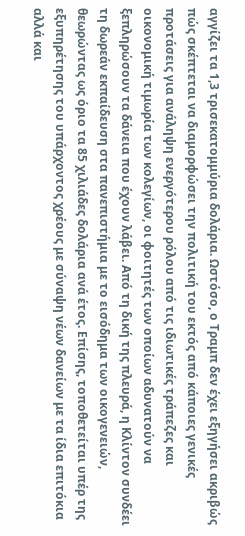αγγίζει τα 1,3 τρισεκατομμύρια δολάρια. Ωστόσο, ο Τραμπ δεν έχει εξηγήσει ακριβώς πώς σκέπτεται να διαμορφώσει την πολιτική του εκτός από κάποιες γενικές προτάσεις για ανάληψη ενεργότερου ρόλου από τις ιδιωτικές τράπεζες και οικονομική τιμωρία των κολεγίων, οι φοιτητές των οποίων αδυνατούν να ξεπληρώσουν τα δάνεια που έχουν λάβει. Από τη δική της πλευρά, η Κλίντον συνδέει τη δωρεάν εκπαίδευση στα πανεπιστήμια με το εισόδημα των οικογενειών, θεωρώντας ως όριο τα 85 χιλιάδες δολάρια ανά έτος. Επίσης, τοποθετείται υπέρ της εξυπηρέτησης του υπάρχοντος χρέους με σύναψη νέων δανείων με τα ίδια επιτόκια αλλά και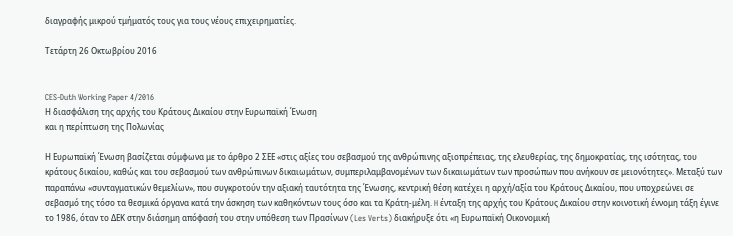διαγραφής μικρού τμήματός τους για τους νέους επιχειρηματίες.

Τετάρτη 26 Οκτωβρίου 2016


CES-Duth Working Paper 4/2016
Η διασφάλιση της αρχής του Κράτους Δικαίου στην Ευρωπαϊκή Ένωση
και η περίπτωση της Πολωνίας

Η Ευρωπαϊκή Ένωση βασίζεται σύμφωνα με το άρθρο 2 ΣΕΕ «στις αξίες του σεβασμού της ανθρώπινης αξιοπρέπειας, της ελευθερίας, της δημοκρατίας, της ισότητας, του κράτους δικαίου, καθώς και του σεβασμού των ανθρώπινων δικαιωμάτων, συμπεριλαμβανομένων των δικαιωμάτων των προσώπων που ανήκουν σε μειονότητες». Μεταξύ των παραπάνω «συνταγματικών θεμελίων», που συγκροτούν την αξιακή ταυτότητα της Ένωσης, κεντρική θέση κατέχει η αρχή/αξία του Κράτους Δικαίου, που υποχρεώνει σε σεβασμό της τόσο τα θεσμικά όργανα κατά την άσκηση των καθηκόντων τους όσο και τα Κράτη-μέλη. H ένταξη της αρχής του Κράτους Δικαίου στην κοινοτική έννομη τάξη έγινε το 1986, όταν το ΔΕΚ στην διάσημη απόφασή του στην υπόθεση των Πρασίνων (Les Verts) διακήρυξε ότι «η Ευρωπαϊκή Οικονομική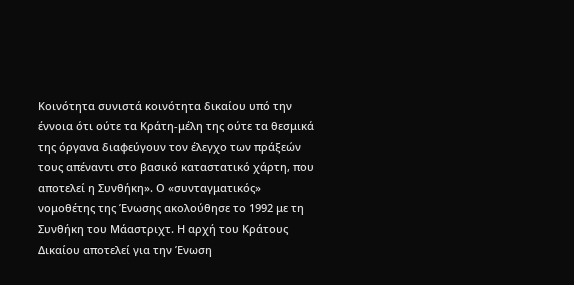Κοινότητα συνιστά κοινότητα δικαίου υπό την έννοια ότι ούτε τα Κράτη-μέλη της ούτε τα θεσμικά της όργανα διαφεύγουν τον έλεγχο των πράξεών τους απέναντι στο βασικό καταστατικό χάρτη, που αποτελεί η Συνθήκη». Ο «συνταγματικός» νομοθέτης της Ένωσης ακολούθησε το 1992 με τη Συνθήκη του Μάαστριχτ. Η αρχή του Κράτους Δικαίου αποτελεί για την Ένωση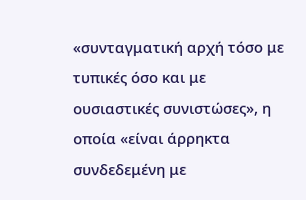«συνταγματική αρχή τόσο με τυπικές όσο και με ουσιαστικές συνιστώσες», η οποία «είναι άρρηκτα συνδεδεμένη με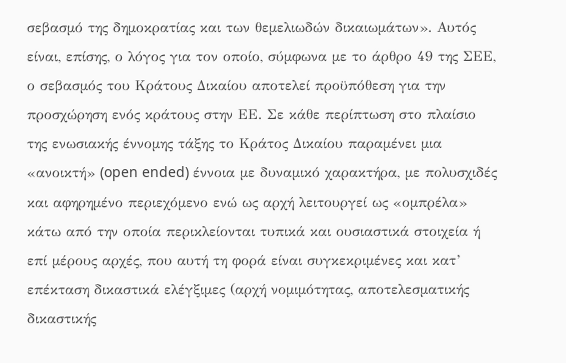σεβασμό της δημοκρατίας και των θεμελιωδών δικαιωμάτων». Αυτός είναι, επίσης, ο λόγος για τον οποίο, σύμφωνα με το άρθρο 49 της ΣΕΕ, ο σεβασμός του Κράτους Δικαίου αποτελεί προϋπόθεση για την προσχώρηση ενός κράτους στην ΕΕ. Σε κάθε περίπτωση στο πλαίσιο της ενωσιακής έννομης τάξης το Κράτος Δικαίου παραμένει μια «ανοικτή» (open ended) έννοια με δυναμικό χαρακτήρα, με πολυσχιδές και αφηρημένο περιεχόμενο ενώ ως αρχή λειτουργεί ως «ομπρέλα» κάτω από την οποία περικλείονται τυπικά και ουσιαστικά στοιχεία ή επί μέρους αρχές, που αυτή τη φορά είναι συγκεκριμένες και κατ’ επέκταση δικαστικά ελέγξιμες (αρχή νομιμότητας, αποτελεσματικής δικαστικής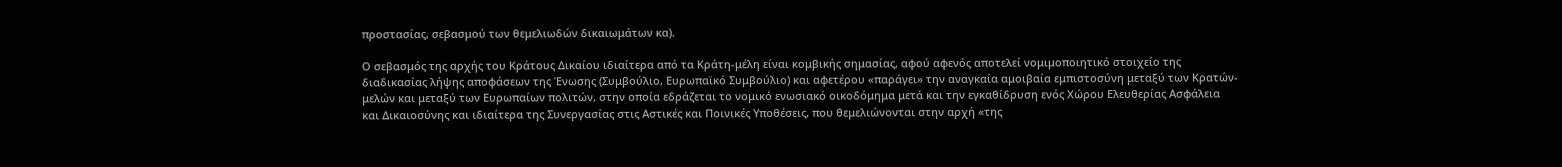προστασίας, σεβασμού των θεμελιωδών δικαιωμάτων κα).

Ο σεβασμός της αρχής του Κράτους Δικαίου ιδιαίτερα από τα Κράτη-μέλη είναι κομβικής σημασίας, αφού αφενός αποτελεί νομιμοποιητικό στοιχείο της διαδικασίας λήψης αποφάσεων της Ένωσης (Συμβούλιο, Ευρωπαϊκό Συμβούλιο) και αφετέρου «παράγει» την αναγκαία αμοιβαία εμπιστοσύνη μεταξύ των Κρατών-μελών και μεταξύ των Ευρωπαίων πολιτών, στην οποία εδράζεται το νομικό ενωσιακό οικοδόμημα μετά και την εγκαθίδρυση ενός Χώρου Ελευθερίας Ασφάλεια και Δικαιοσύνης και ιδιαίτερα της Συνεργασίας στις Αστικές και Ποινικές Υποθέσεις, που θεμελιώνονται στην αρχή «της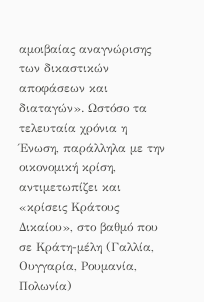αμοιβαίας αναγνώρισης των δικαστικών αποφάσεων και διαταγών». Ωστόσο τα τελευταία χρόνια η Ένωση, παράλληλα με την οικονομική κρίση, αντιμετωπίζει και «κρίσεις Κράτους Δικαίου», στο βαθμό που σε Κράτη-μέλη (Γαλλία, Ουγγαρία, Ρουμανία, Πολωνία)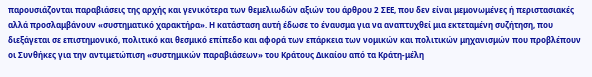παρουσιάζονται παραβιάσεις της αρχής και γενικότερα των θεμελιωδών αξιών του άρθρου 2 ΣΕΕ, που δεν είναι μεμονωμένες ή περιστασιακές αλλά προσλαμβάνουν «συστηματικό χαρακτήρα». Η κατάσταση αυτή έδωσε το έναυσμα για να αναπτυχθεί μια εκτεταμένη συζήτηση, που διεξάγεται σε επιστημονικό, πολιτικό και θεσμικό επίπεδο και αφορά των επάρκεια των νομικών και πολιτικών μηχανισμών που προβλέπουν οι Συνθήκες για την αντιμετώπιση «συστημικών παραβιάσεων» του Κράτους Δικαίου από τα Κράτη-μέλη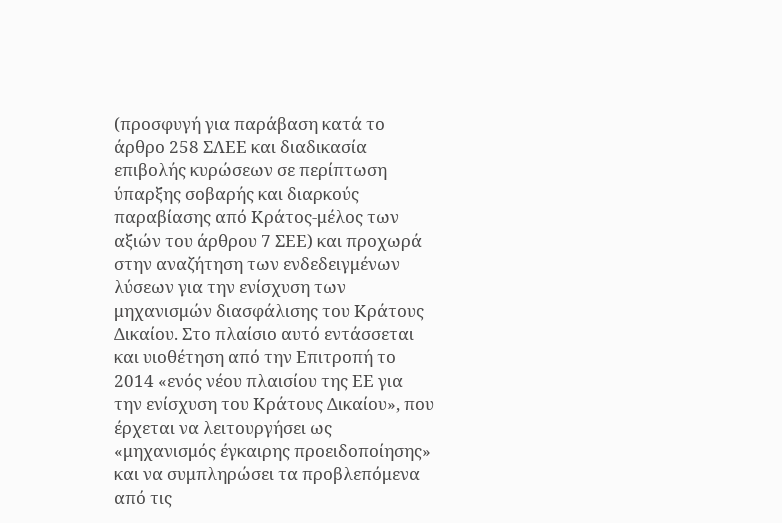(προσφυγή για παράβαση κατά το άρθρο 258 ΣΛΕΕ και διαδικασία επιβολής κυρώσεων σε περίπτωση ύπαρξης σοβαρής και διαρκούς παραβίασης από Κράτος-μέλος των αξιών του άρθρου 7 ΣΕΕ) και προχωρά στην αναζήτηση των ενδεδειγμένων λύσεων για την ενίσχυση των μηχανισμών διασφάλισης του Κράτους Δικαίου. Στο πλαίσιο αυτό εντάσσεται και υιοθέτηση από την Επιτροπή το 2014 «ενός νέου πλαισίου της ΕΕ για την ενίσχυση του Κράτους Δικαίου», που έρχεται να λειτουργήσει ως «μηχανισμός έγκαιρης προειδοποίησης» και να συμπληρώσει τα προβλεπόμενα από τις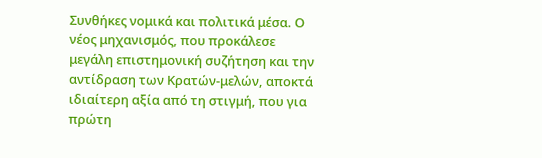Συνθήκες νομικά και πολιτικά μέσα. Ο νέος μηχανισμός, που προκάλεσε μεγάλη επιστημονική συζήτηση και την αντίδραση των Κρατών-μελών, αποκτά ιδιαίτερη αξία από τη στιγμή, που για πρώτη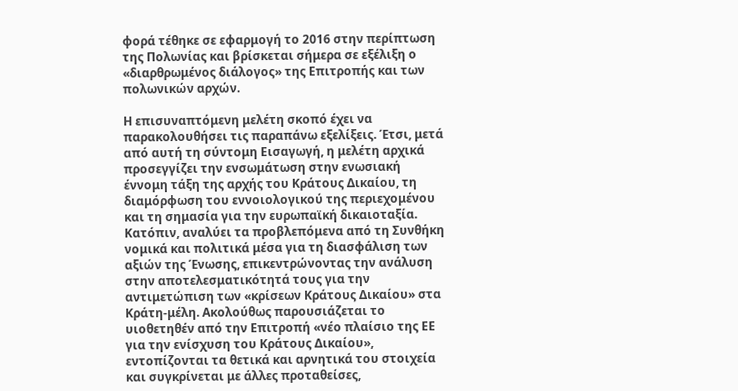φορά τέθηκε σε εφαρμογή το 2016 στην περίπτωση της Πολωνίας και βρίσκεται σήμερα σε εξέλιξη ο «διαρθρωμένος διάλογος» της Επιτροπής και των πολωνικών αρχών.

Η επισυναπτόμενη μελέτη σκοπό έχει να παρακολουθήσει τις παραπάνω εξελίξεις. Έτσι, μετά από αυτή τη σύντομη Εισαγωγή, η μελέτη αρχικά προσεγγίζει την ενσωμάτωση στην ενωσιακή έννομη τάξη της αρχής του Κράτους Δικαίου, τη διαμόρφωση του εννοιολογικού της περιεχομένου και τη σημασία για την ευρωπαϊκή δικαιοταξία. Κατόπιν, αναλύει τα προβλεπόμενα από τη Συνθήκη νομικά και πολιτικά μέσα για τη διασφάλιση των αξιών της Ένωσης, επικεντρώνοντας την ανάλυση στην αποτελεσματικότητά τους για την αντιμετώπιση των «κρίσεων Κράτους Δικαίου» στα Κράτη-μέλη. Ακολούθως παρουσιάζεται το υιοθετηθέν από την Επιτροπή «νέο πλαίσιο της ΕΕ για την ενίσχυση του Κράτους Δικαίου», εντοπίζονται τα θετικά και αρνητικά του στοιχεία και συγκρίνεται με άλλες προταθείσες,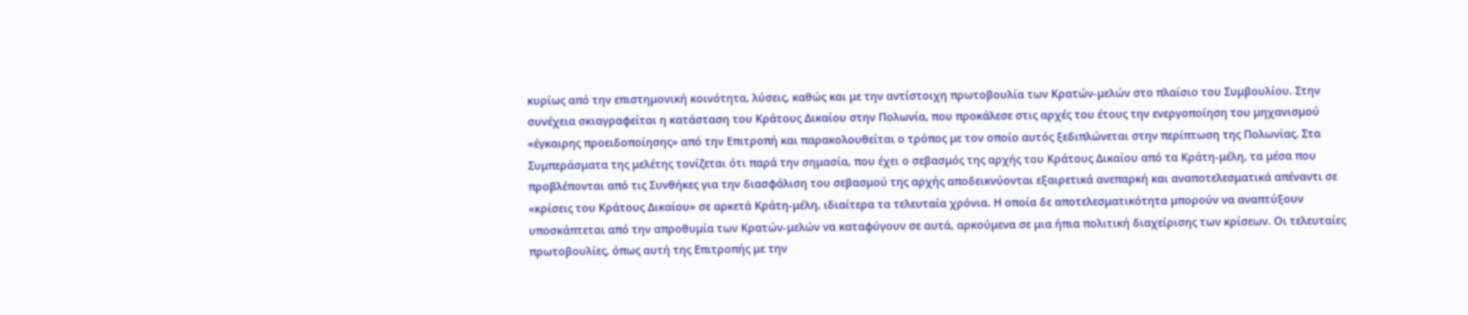κυρίως από την επιστημονική κοινότητα, λύσεις, καθώς και με την αντίστοιχη πρωτοβουλία των Κρατών-μελών στο πλαίσιο του Συμβουλίου. Στην συνέχεια σκιαγραφείται η κατάσταση του Κράτους Δικαίου στην Πολωνία, που προκάλεσε στις αρχές του έτους την ενεργοποίηση του μηχανισμού «έγκαιρης προειδοποίησης» από την Επιτροπή και παρακολουθείται ο τρόπος με τον οποίο αυτός ξεδιπλώνεται στην περίπτωση της Πολωνίας. Στα Συμπεράσματα της μελέτης τονίζεται ότι παρά την σημασία, που έχει ο σεβασμός της αρχής του Κράτους Δικαίου από τα Κράτη-μέλη, τα μέσα που προβλέπονται από τις Συνθήκες για την διασφάλιση του σεβασμού της αρχής αποδεικνύονται εξαιρετικά ανεπαρκή και αναποτελεσματικά απέναντι σε «κρίσεις του Κράτους Δικαίου» σε αρκετά Κράτη-μέλη, ιδιαίτερα τα τελευταία χρόνια. Η οποία δε αποτελεσματικότητα μπορούν να αναπτύξουν υποσκάπτεται από την απροθυμία των Κρατών-μελών να καταφύγουν σε αυτά, αρκούμενα σε μια ήπια πολιτική διαχείρισης των κρίσεων. Οι τελευταίες πρωτοβουλίες, όπως αυτή της Επιτροπής με την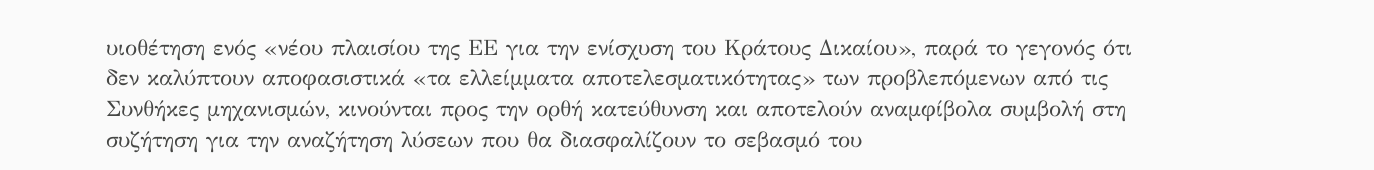υιοθέτηση ενός «νέου πλαισίου της ΕΕ για την ενίσχυση του Κράτους Δικαίου», παρά το γεγονός ότι δεν καλύπτουν αποφασιστικά «τα ελλείμματα αποτελεσματικότητας» των προβλεπόμενων από τις Συνθήκες μηχανισμών, κινούνται προς την ορθή κατεύθυνση και αποτελούν αναμφίβολα συμβολή στη συζήτηση για την αναζήτηση λύσεων που θα διασφαλίζουν το σεβασμό του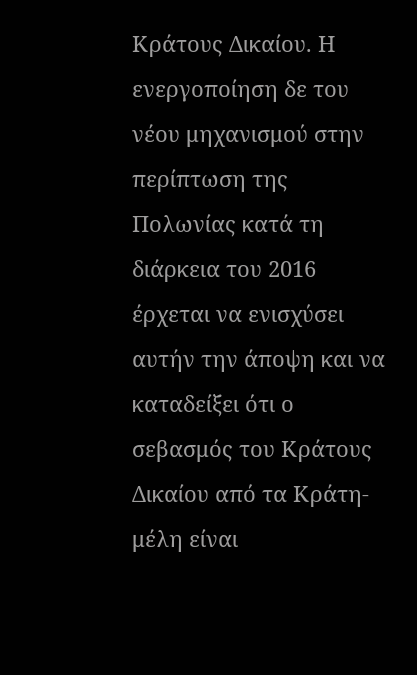Κράτους Δικαίου. Η ενεργοποίηση δε του νέου μηχανισμού στην περίπτωση της Πολωνίας κατά τη διάρκεια του 2016 έρχεται να ενισχύσει αυτήν την άποψη και να καταδείξει ότι ο σεβασμός του Κράτους Δικαίου από τα Κράτη-μέλη είναι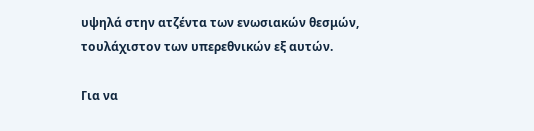υψηλά στην ατζέντα των ενωσιακών θεσμών, τουλάχιστον των υπερεθνικών εξ αυτών.

Για να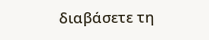διαβάσετε τη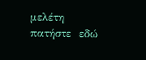μελέτη πατήστε  εδώ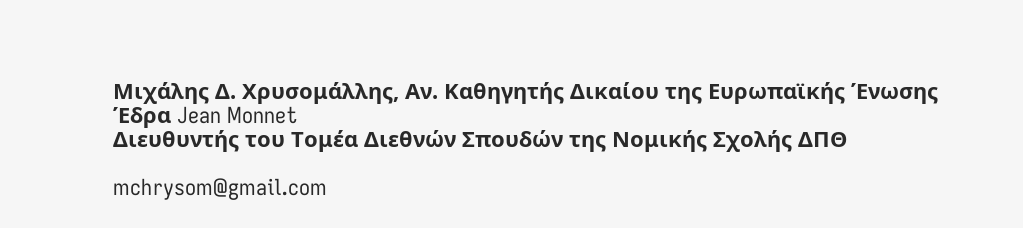Μιχάλης Δ. Χρυσομάλλης, Αν. Καθηγητής Δικαίου της Ευρωπαϊκής Ένωσης
Έδρα Jean Monnet
Διευθυντής του Τομέα Διεθνών Σπουδών της Νομικής Σχολής ΔΠΘ

mchrysom@gmail.com